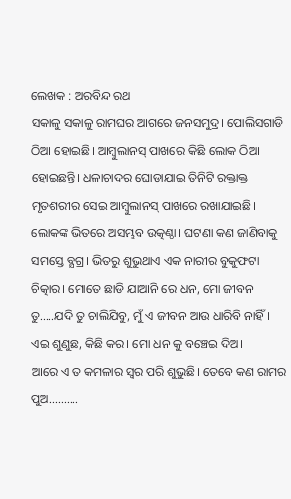ଲେଖକ : ଅରବିନ୍ଦ ରଥ
ସକାଳୁ ସକାଳୁ ରାମଘର ଆଗରେ ଜନସମୁଦ୍ର। ପୋଲିସଗାଡି ଠିଆ ହୋଇଛି। ଆମ୍ବୁଲାନସ୍ ପାଖରେ କିଛି ଲୋକ ଠିଆ ହୋଇଛନ୍ତି। ଧଳାଚାଦର ଘୋଡାଯାଇ ତିନିଟି ରକ୍ତାକ୍ତ ମୃତଶରୀର ସେଇ ଆମ୍ବୁଲାନସ୍ ପାଖରେ ରଖାଯାଇଛି। ଲୋକଙ୍କ ଭିତରେ ଅସମ୍ଭବ ଉତ୍କଣ୍ଠା। ଘଟଣା କଣ ଜାଣିବାକୁ ସମସ୍ତେ ବ୍ଯଗ୍ର। ଭିତରୁ ଶୁଭୁଥାଏ ଏକ ନାରୀର ବୁକୁଫଟା ଚିତ୍କାର। ମୋତେ ଛାଡି ଯାଆନି ରେ ଧନ, ମୋ ଜୀବନ ତୁ.....ଯଦି ତୁ ଚାଲିଯିବୁ, ମୁଁ ଏ ଜୀବନ ଆଉ ଧାରିବି ନାହିଁ। ଏଇ ଶୁଣୁଛ, କିଛି କର। ମୋ ଧନ କୁ ବଞ୍ଚେଇ ଦିଅ।
ଆରେ ଏ ତ କମଳାର ସ୍ବର ପରି ଶୁଭୁଛି। ତେବେ କଣ ରାମର ପୁଅ..........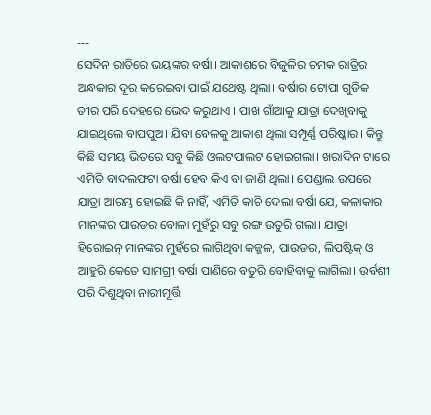---
ସେଦିନ ରାତିରେ ଭୟଙ୍କର ବର୍ଷା। ଆକାଶରେ ବିଜୁଳିର ଚମକ ରାତ୍ରିର ଅନ୍ଧକାର ଦୂର କରେଇବା ପାଇଁ ଯଥେଷ୍ଟ ଥିଲା। ବର୍ଷାର ଟୋପା ଗୁଡିକ ତୀର ପରି ଦେହରେ ଭେଦ କରୁଥାଏ । ପାଖ ଗାଁଆକୁ ଯାତ୍ରା ଦେଖିବାକୁ ଯାଇଥିଲେ ବାପପୁଅ। ଯିବା ବେଳକୁ ଆକାଶ ଥିଲା ସମ୍ପୂର୍ଣ୍ଣ ପରିଷ୍କାର। କିନ୍ତୁ କିଛି ସମୟ ଭିତରେ ସବୁ କିଛି ଓଲଟପାଲଟ ହୋଇଗଲା। ଖରାଦିନ ଟାରେ ଏମିତି ବାଦଲଫଟା ବର୍ଷା ହେବ କିଏ ବା ଜାଣି ଥିଲା। ପେଣ୍ଡାଲ ଉପରେ ଯାତ୍ରା ଆରମ୍ଭ ହୋଇଛି କି ନାହିଁ, ଏମିତି କାଚି ଦେଲା ବର୍ଷା ଯେ, କଳାକାର ମାନଙ୍କର ପାଉଡର ବୋଳା ମୁହଁରୁ ସବୁ ରଙ୍ଗ ଉତୁରି ଗଲା। ଯାତ୍ରା ହିରୋଇନ୍ ମାନଙ୍କର ମୁହଁରେ ଲାଗିଥିବା କଜ୍ଜଳ, ପାଉଡର, ଲିପଷ୍ଟିକ୍ ଓ ଆହୁରି କେତେ ସାମଗ୍ରୀ ବର୍ଷା ପାଣିରେ ବତୁରି ବୋହିବାକୁ ଲାଗିଲା। ଉର୍ବଶୀ ପରି ଦିଶୁଥିବା ନାରୀମୂର୍ତ୍ତି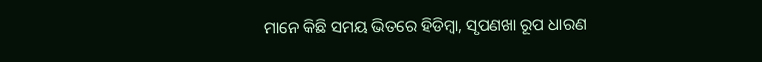ମାନେ କିଛି ସମୟ ଭିତରେ ହିଡିମ୍ବା, ସୃପଣଖା ରୂପ ଧାରଣ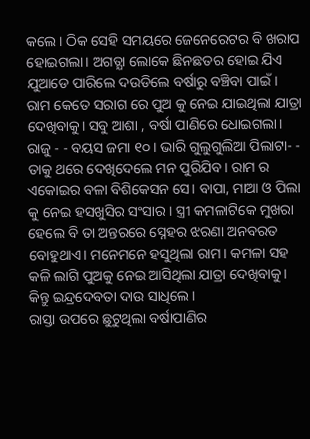କଲେ। ଠିକ ସେହି ସମୟରେ ଜେନେରେଟର ବି ଖରାପ ହୋଇଗଲା। ଅଗତ୍ଯା ଲୋକେ ଛିନଛତର ହୋଇ ଯିଏ ଯୁଆଡେ ପାରିଲେ ଦଉଡିଲେ ବର୍ଷାରୁ ବଞ୍ଚିବା ପାଇଁ।
ରାମ କେତେ ସରାଗ ରେ ପୁଅ କୁ ନେଇ ଯାଇଥିଲା ଯାତ୍ରା ଦେଖିବାକୁ। ସବୁ ଆଶା , ବର୍ଷା ପାଣିରେ ଧୋଇଗଲା। ରାଜୁ - - ବୟସ ଜମା ୧୦ । ଭାରି ଗୁଲୁଗୁଲିଆ ପିଲାଟା- - ତାକୁ ଥରେ ଦେଖିଦେଲେ ମନ ପୁରିଯିବ। ରାମ ର ଏକୋଇର ବଳା ବିଶିକେସନ ସେ। ବାପା, ମାଆ ଓ ପିଲା କୁ ନେଇ ହସଖୁସିର ସଂସାର। ସ୍ତ୍ରୀ କମଳାଟିକେ ମୁଖରା ହେଲେ ବି ତା ଅନ୍ତରରେ ସ୍ନେହର ଝରଣା ଅନବରତ ବୋହୁଥାଏ। ମନେମନେ ହସୁଥିଲା ରାମ। କମଳା ସହ କଳି ଲାଗି ପୁଅକୁ ନେଇ ଆସିଥିଲା ଯାତ୍ରା ଦେଖିବାକୁ। କିନ୍ତୁ ଇନ୍ଦ୍ରଦେବତା ଦାଉ ସାଧିଲେ।
ରାସ୍ତା ଉପରେ ଛୁଟୁଥିଲା ବର୍ଷାପାଣିର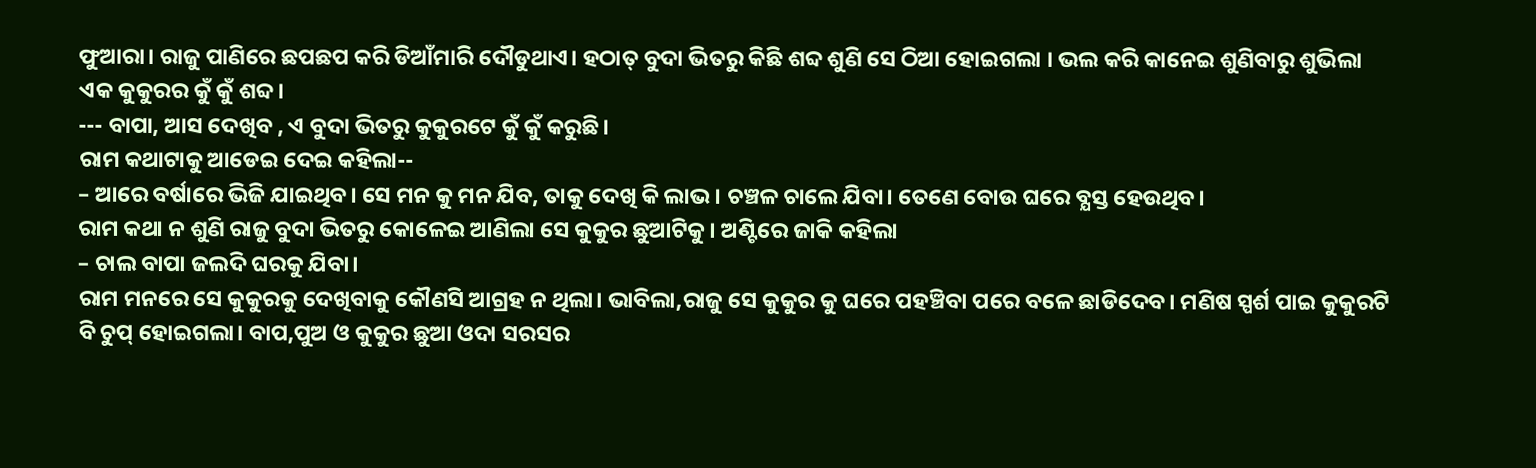ଫୁଆରା। ରାଜୁ ପାଣିରେ ଛପଛପ କରି ଡିଆଁମାରି ଦୌଡୁଥାଏ। ହଠାତ୍ ବୁଦା ଭିତରୁ କିଛି ଶବ୍ଦ ଶୁଣି ସେ ଠିଆ ହୋଇଗଲା । ଭଲ କରି କାନେଇ ଶୁଣିବାରୁ ଶୁଭିଲା ଏକ କୁକୁରର କୁଁ କୁଁ ଶବ୍ଦ।
--- ବାପା, ଆସ ଦେଖିବ , ଏ ବୁଦା ଭିତରୁ କୁକୁରଟେ କୁଁ କୁଁ କରୁଛି।
ରାମ କଥାଟାକୁ ଆଡେଇ ଦେଇ କହିଲା--
– ଆରେ ବର୍ଷାରେ ଭିଜି ଯାଇଥିବ। ସେ ମନ କୁ ମନ ଯିବ, ତାକୁ ଦେଖି କି ଲାଭ। ଚଞ୍ଚଳ ଚାଲେ ଯିବା। ତେଣେ ବୋଉ ଘରେ ବ୍ଯସ୍ତ ହେଉଥିବ।
ରାମ କଥା ନ ଶୁଣି ରାଜୁ ବୁଦା ଭିତରୁ କୋଳେଇ ଆଣିଲା ସେ କୁକୁର ଛୁଆଟିକୁ। ଅଣ୍ଟିରେ ଜାକି କହିଲା
– ଚାଲ ବାପା ଜଲଦି ଘରକୁ ଯିବା।
ରାମ ମନରେ ସେ କୁକୁରକୁ ଦେଖିବାକୁ କୌଣସି ଆଗ୍ରହ ନ ଥିଲା। ଭାବିଲା,ରାଜୁ ସେ କୁକୁର କୁ ଘରେ ପହଞ୍ଚିବା ପରେ ବଳେ ଛାଡିଦେବ। ମଣିଷ ସ୍ପର୍ଶ ପାଇ କୁକୁରଟି ବି ଚୁପ୍ ହୋଇଗଲା। ବାପ,ପୁଅ ଓ କୁକୁର ଛୁଆ ଓଦା ସରସର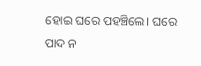ହୋଇ ଘରେ ପହଞ୍ଚିଲେ। ଘରେ ପାଦ ନ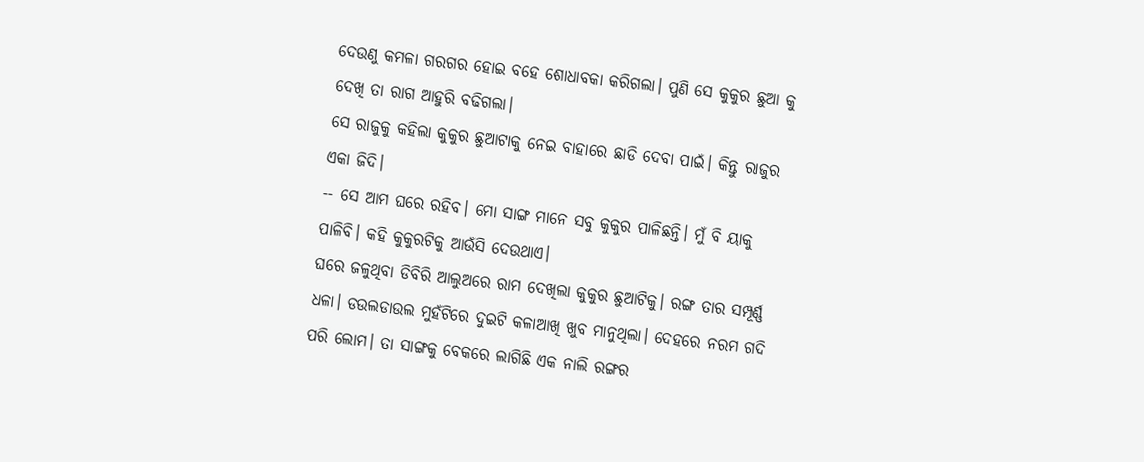ଦେଉଣୁ କମଳା ଗରଗର ହୋଇ ବହେ ଶୋଧାବକା କରିଗଲା। ପୁଣି ସେ କୁକୁର ଛୁଆ କୁ ଦେଖି ତା ରାଗ ଆହୁରି ବଢିଗଲା।
ସେ ରାଜୁକୁ କହିଲା କୁକୁର ଛୁଆଟାକୁ ନେଇ ବାହାରେ ଛାଡି ଦେବା ପାଇଁ। କିନ୍ତୁ ରାଜୁର ଏକା ଜିଦି।
-- ସେ ଆମ ଘରେ ରହିବ। ମୋ ସାଙ୍ଗ ମାନେ ସବୁ କୁକୁର ପାଳିଛନ୍ତି। ମୁଁ ବି ୟାକୁ ପାଳିବି। କହି କୁକୁରଟିକୁ ଆଉଁସି ଦେଉଥାଏ।
ଘରେ ଜଳୁଥିବା ଡିବିରି ଆଲୁଅରେ ରାମ ଦେଖିଲା କୁକୁର ଛୁଆଟିକୁ। ରଙ୍ଗ ତାର ସମ୍ପୂର୍ଣ୍ଣ ଧଳା। ଡଉଲଡାଉଲ ମୁହଁଟିରେ ଦୁଇଟି କଳାଆଖି ଖୁବ ମାନୁଥିଲା। ଦେହରେ ନରମ ଗଦି ପରି ଲୋମ। ତା ସାଙ୍ଗକୁ ବେକରେ ଲାଗିଛି ଏକ ନାଲି ରଙ୍ଗର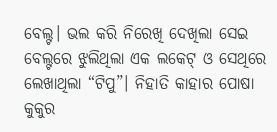ବେଲ୍ଟ। ଭଲ କରି ନିରେଖି ଦେଖିଲା ସେଇ ବେଲ୍ଟରେ ଝୁଲିଥିଲା ଏକ ଲକେଟ୍ ଓ ସେଥିରେ ଲେଖାଥିଲା “ଟିପୁ”। ନିହାତି କାହାର ପୋଷା କୁକୁର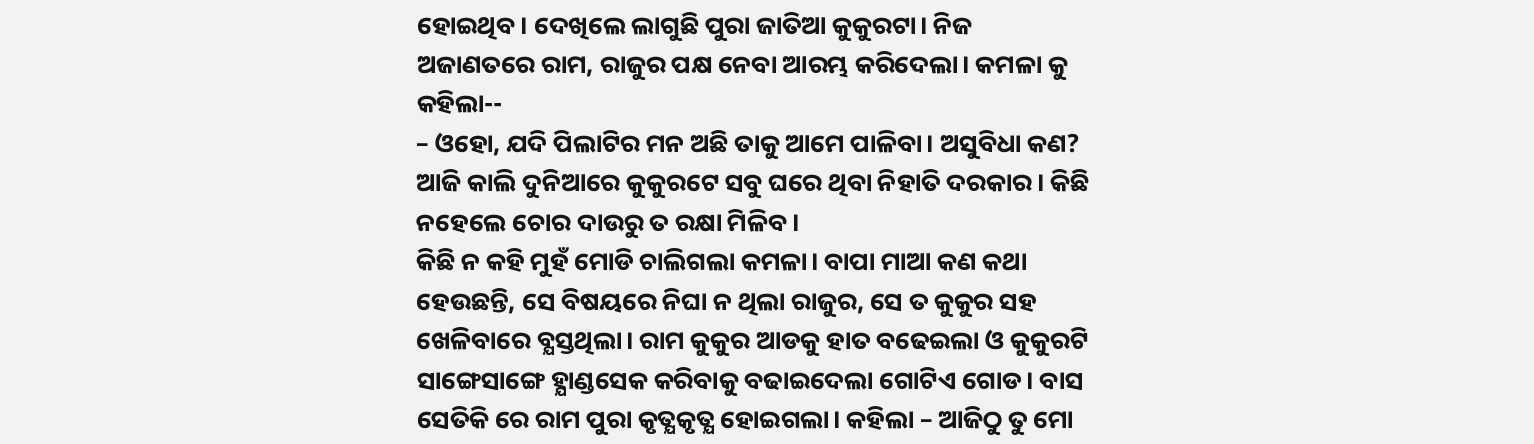ହୋଇଥିବ। ଦେଖିଲେ ଲାଗୁଛି ପୁରା ଜାତିଆ କୁକୁରଟା। ନିଜ ଅଜାଣତରେ ରାମ, ରାଜୁର ପକ୍ଷ ନେବା ଆରମ୍ଭ କରିଦେଲା। କମଳା କୁ କହିଲା--
– ଓହୋ, ଯଦି ପିଲାଟିର ମନ ଅଛି ତାକୁ ଆମେ ପାଳିବା। ଅସୁବିଧା କଣ? ଆଜି କାଲି ଦୁନିଆରେ କୁକୁରଟେ ସବୁ ଘରେ ଥିବା ନିହାତି ଦରକାର। କିଛି ନହେଲେ ଚୋର ଦାଉରୁ ତ ରକ୍ଷା ମିଳିବ।
କିଛି ନ କହି ମୁହଁ ମୋଡି ଚାଲିଗଲା କମଳା। ବାପା ମାଆ କଣ କଥା ହେଉଛନ୍ତି, ସେ ବିଷୟରେ ନିଘା ନ ଥିଲା ରାଜୁର, ସେ ତ କୁକୁର ସହ ଖେଳିବାରେ ବ୍ଯସ୍ତଥିଲା। ରାମ କୁକୁର ଆଡକୁ ହାତ ବଢେଇଲା ଓ କୁକୁରଟି ସାଙ୍ଗେସାଙ୍ଗେ ହ୍ଯାଣ୍ଡସେକ କରିବାକୁ ବଢାଇଦେଲା ଗୋଟିଏ ଗୋଡ। ବାସ ସେତିକି ରେ ରାମ ପୁରା କୃତ୍ଯକୃତ୍ଯ ହୋଇଗଲା। କହିଲା – ଆଜିଠୁ ତୁ ମୋ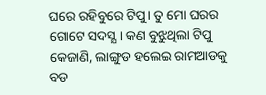ଘରେ ରହିବୁରେ ଟିପୁ। ତୁ ମୋ ଘରର ଗୋଟେ ସଦସ୍ଯ। କଣ ବୁଝୁଥିଲା ଟିପୁ କେଜାଣି, ଲାଙ୍ଗୁଡ ହଲେଇ ରାମଆଡକୁ ବଡ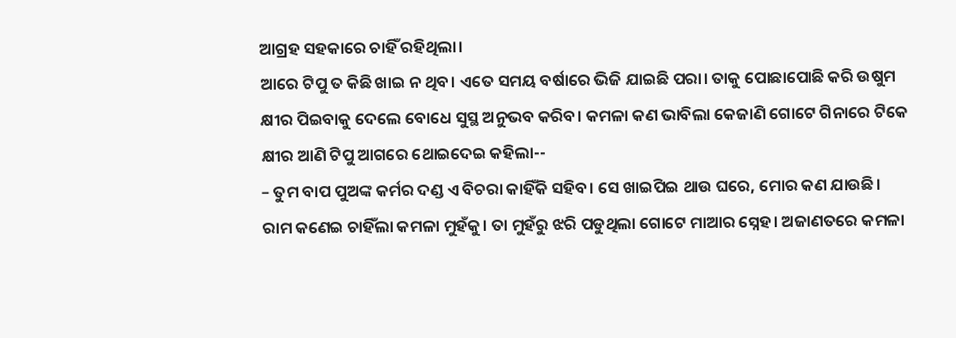ଆଗ୍ରହ ସହକାରେ ଚାହିଁ ରହିଥିଲା।
ଆରେ ଟିପୁ ତ କିଛି ଖାଇ ନ ଥିବ। ଏତେ ସମୟ ବର୍ଷାରେ ଭିଜି ଯାଇଛି ପରା। ତାକୁ ପୋଛାପୋଛି କରି ଉଷୁମ କ୍ଷୀର ପିଇବାକୁ ଦେଲେ ବୋଧେ ସୁସ୍ଥ ଅନୁଭବ କରିବ। କମଳା କଣ ଭାବିଲା କେଜାଣି ଗୋଟେ ଗିନାରେ ଟିକେ କ୍ଷୀର ଆଣି ଟିପୁ ଆଗରେ ଥୋଇଦେଇ କହିଲା--
– ତୁମ ବାପ ପୁଅଙ୍କ କର୍ମର ଦଣ୍ଡ ଏ ବିଚରା କାହିଁକି ସହିବ। ସେ ଖାଇପିଇ ଥାଉ ଘରେ, ମୋର କଣ ଯାଉଛି।
ରାମ କଣେଇ ଚାହିଁଲା କମଳା ମୁହଁକୁ। ତା ମୁହଁରୁ ଝରି ପଡୁଥିଲା ଗୋଟେ ମାଆର ସ୍ନେହ। ଅଜାଣତରେ କମଳା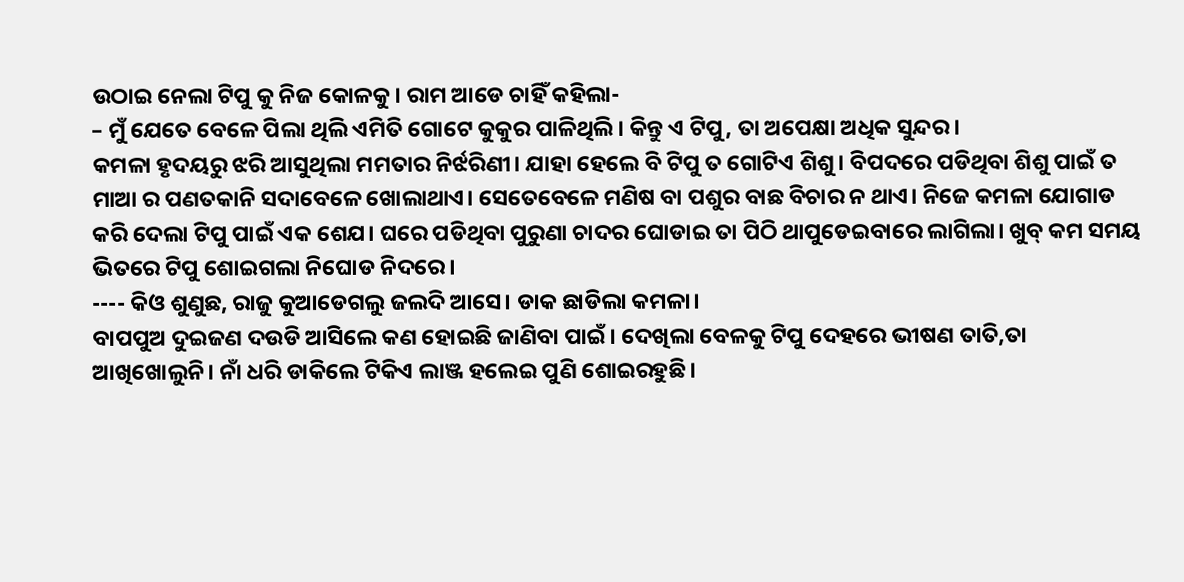ଉଠାଇ ନେଲା ଟିପୁ କୁ ନିଜ କୋଳକୁ। ରାମ ଆଡେ ଚାହିଁ କହିଲା-
– ମୁଁ ଯେତେ ବେଳେ ପିଲା ଥିଲି ଏମିତି ଗୋଟେ କୁକୁର ପାଳିଥିଲି। କିନ୍ତୁ ଏ ଟିପୁ, ତା ଅପେକ୍ଷା ଅଧିକ ସୁନ୍ଦର।
କମଳା ହୃଦୟରୁ ଝରି ଆସୁଥିଲା ମମତାର ନିର୍ଝରିଣୀ। ଯାହା ହେଲେ ବି ଟିପୁ ତ ଗୋଟିଏ ଶିଶୁ। ବିପଦରେ ପଡିଥିବା ଶିଶୁ ପାଇଁ ତ ମାଆ ର ପଣତକାନି ସଦାବେଳେ ଖୋଲାଥାଏ। ସେତେବେଳେ ମଣିଷ ବା ପଶୁର ବାଛ ବିଚାର ନ ଥାଏ। ନିଜେ କମଳା ଯୋଗାଡ କରି ଦେଲା ଟିପୁ ପାଇଁ ଏକ ଶେଯ। ଘରେ ପଡିଥିବା ପୁରୁଣା ଚାଦର ଘୋଡାଇ ତା ପିଠି ଥାପୁଡେଇବାରେ ଲାଗିଲା। ଖୁବ୍ କମ ସମୟ ଭିତରେ ଟିପୁ ଶୋଇଗଲା ନିଘୋଡ ନିଦରେ।
---- କିଓ ଶୁଣୁଛ, ରାଜୁ କୁଆଡେଗଲୁ ଜଲଦି ଆସେ। ଡାକ ଛାଡିଲା କମଳା।
ବାପପୁଅ ଦୁଇଜଣ ଦଉଡି ଆସିଲେ କଣ ହୋଇଛି ଜାଣିବା ପାଇଁ। ଦେଖିଲା ବେଳକୁ ଟିପୁ ଦେହରେ ଭୀଷଣ ତାତି,ତା ଆଖିଖୋଲୁନି। ନାଁ ଧରି ଡାକିଲେ ଟିକିଏ ଲାଞ୍ଜ ହଲେଇ ପୁଣି ଶୋଇରହୁଛି।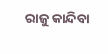ରାଜୁ କାନ୍ଦିବା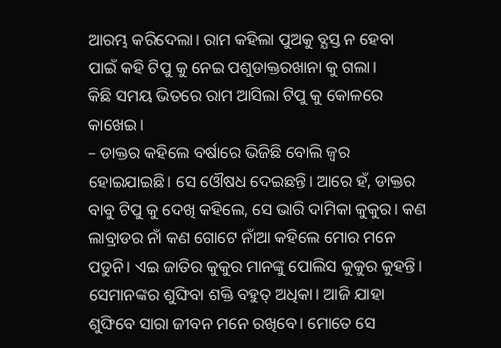ଆରମ୍ଭ କରିଦେଲା। ରାମ କହିଲା ପୁଅକୁ ବ୍ଯସ୍ତ ନ ହେବା ପାଇଁ କହି ଟିପୁ କୁ ନେଇ ପଶୁଡାକ୍ତରଖାନା କୁ ଗଲା।
କିଛି ସମୟ ଭିତରେ ରାମ ଆସିଲା ଟିପୁ କୁ କୋଳରେ କାଖେଇ।
– ଡାକ୍ତର କହିଲେ ବର୍ଷାରେ ଭିଜିଛି ବୋଲି ଜ୍ବର ହୋଇଯାଇଛି। ସେ ଓୌଷଧ ଦେଇଛନ୍ତି। ଆରେ ହଁ, ଡାକ୍ତର ବାବୁ ଟିପୁ କୁ ଦେଖି କହିଲେ, ସେ ଭାରି ଦାମିକା କୁକୁର। କଣ ଲାବ୍ରାଡର ନାଁ କଣ ଗୋଟେ ନାଁଆ କହିଲେ ମୋର ମନେ ପଡୁନି। ଏଇ ଜାତିର କୁକୁର ମାନଙ୍କୁ ପୋଲିସ କୁକୁର କୁହନ୍ତି। ସେମାନଙ୍କର ଶୁଙ୍ଘିବା ଶକ୍ତି ବହୁତ୍ ଅଧିକା। ଆଜି ଯାହା ଶୁଙ୍ଘିବେ ସାରା ଜୀବନ ମନେ ରଖିବେ। ମୋତେ ସେ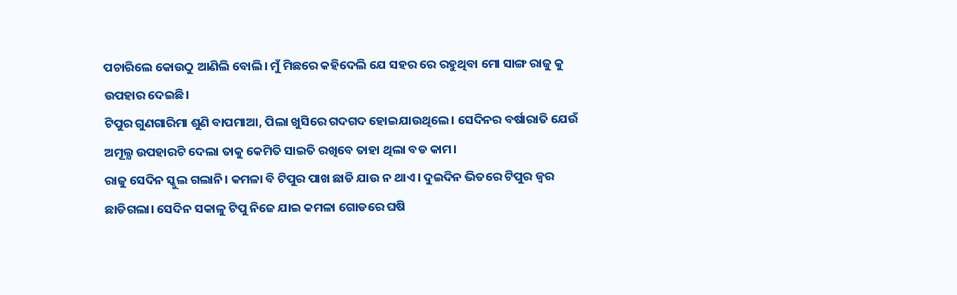ପଚାରିଲେ କୋଉଠୁ ଆଣିଲି ବୋଲି। ମୁଁ ମିଛରେ କହିଦେଲି ଯେ ସହର ରେ ରହୁଥିବା ମୋ ସାଙ୍ଗ ରାଜୁ କୁ ଉପହାର ଦେଇଛି।
ଟିପୁର ଗୁଣଗାରିମା ଶୁଣି ବାପମାଆ, ପିଲା ଖୁସିରେ ଗଦଗଦ ହୋଇଯାଉଥିଲେ । ସେଦିନର ବର୍ଷାରାତି ଯେଉଁ ଅମୂଲ୍ଯ ଉପହାରଟି ଦେଲା ତାକୁ କେମିତି ସାଇତି ରଖିବେ ତାହା ଥିଲା ବଡ କାମ।
ରାଜୁ ସେଦିନ ସ୍କୁଲ ଗଲାନି। କମଳା ବି ଟିପୁର ପାଖ ଛାଡି ଯାଉ ନ ଥାଏ। ଦୁଇଦିନ ଭିତରେ ଟିପୁର ଜ୍ବର ଛାଡିଗଲା। ସେଦିନ ସକାଳୁ ଟିପୁ ନିଜେ ଯାଇ କମଳା ଗୋଡରେ ଘଷି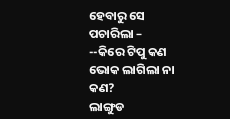ହେବାରୁ ସେ ପଚାରିଲା –
--କିରେ ଟିପୁ କଣ ଭୋକ ଲାଗିଲା ନା କଣ?
ଲାଙ୍ଗୁଡ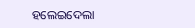ହଲେଇଦେଲା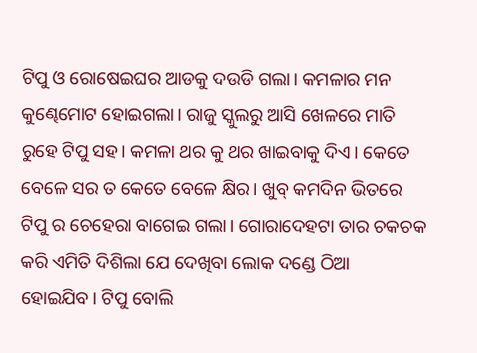ଟିପୁ ଓ ରୋଷେଇଘର ଆଡକୁ ଦଉଡି ଗଲା। କମଳାର ମନ କୁଣ୍ଢେମୋଟ ହୋଇଗଲା। ରାଜୁ ସ୍କୁଲରୁ ଆସି ଖେଳରେ ମାତି ରୁହେ ଟିପୁ ସହ। କମଳା ଥର କୁ ଥର ଖାଇବାକୁ ଦିଏ। କେତେ ବେଳେ ସର ତ କେତେ ବେଳେ କ୍ଷିର। ଖୁବ୍ କମଦିନ ଭିତରେ ଟିପୁ ର ଚେହେରା ବାଗେଇ ଗଲା। ଗୋରାଦେହଟା ତାର ଚକଚକ କରି ଏମିତି ଦିଶିଲା ଯେ ଦେଖିବା ଲୋକ ଦଣ୍ଡେ ଠିଆ ହୋଇଯିବ। ଟିପୁ ବୋଲି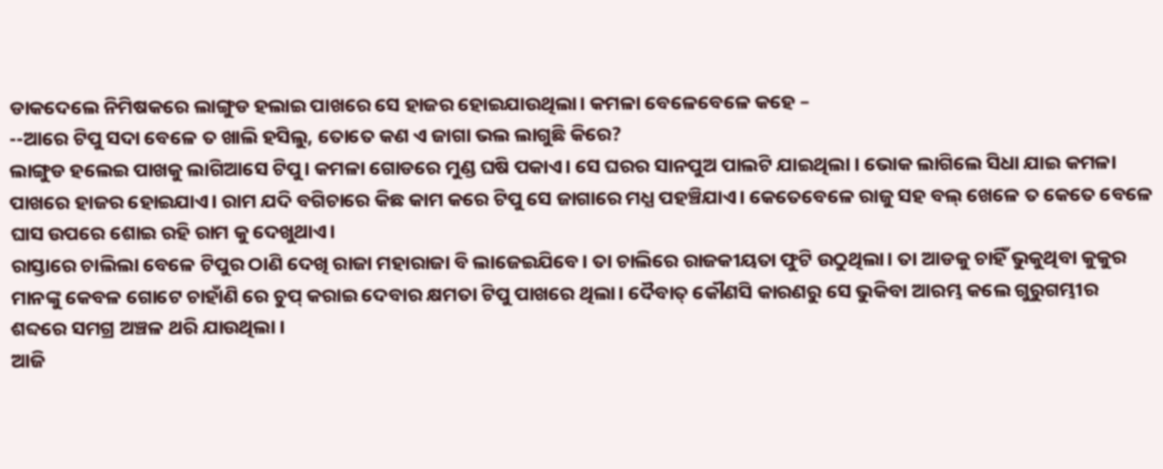ଡାକଦେଲେ ନିମିଷକରେ ଲାଙ୍ଗୁଡ ହଲାଇ ପାଖରେ ସେ ହାଜର ହୋଇଯାଉଥିଲା। କମଳା ବେଳେବେଳେ କହେ –
--ଆରେ ଟିପୁ ସଦା ବେଳେ ତ ଖାଲି ହସିଲୁ, ତୋତେ କଣ ଏ ଜାଗା ଭଲ ଲାଗୁଛି କିରେ?
ଲାଙ୍ଗୁଡ ହଲେଇ ପାଖକୁ ଲାଗିଆସେ ଟିପୁ। କମଳା ଗୋଡରେ ମୁଣ୍ଡ ଘଷି ପକାଏ। ସେ ଘରର ସାନପୁଅ ପାଲଟି ଯାଇଥିଲା । ଭୋକ ଲାଗିଲେ ସିଧା ଯାଇ କମଳା ପାଖରେ ହାଜର ହୋଇଯାଏ। ରାମ ଯଦି ବଗିଚାରେ କିଛ କାମ କରେ ଟିପୁ ସେ ଜାଗାରେ ମଧ୍ଯ ପହଞ୍ଚିଯାଏ। କେତେବେଳେ ରାଜୁ ସହ ବଲ୍ ଖେଳେ ତ କେତେ ବେଳେ ଘାସ ଉପରେ ଶୋଇ ରହି ରାମ କୁ ଦେଖୁଥାଏ।
ରାସ୍ତାରେ ଚାଲିଲା ବେଳେ ଟିପୁର ଠାଣି ଦେଖି ରାଜା ମହାରାଜା ବି ଲାଜେଇଯିବେ। ତା ଚାଲିରେ ରାଜକୀୟତା ଫୁଟି ଉଠୁଥିଲା। ତା ଆଡକୁ ଚାହିଁ ଭୁକୁଥିବା କୁକୁର ମାନଙ୍କୁ କେବଳ ଗୋଟେ ଚାହାଁଣି ରେ ଚୁପ୍ କରାଇ ଦେବାର କ୍ଷମତା ଟିପୁ ପାଖରେ ଥିଲା। ଦୈବାତ୍ କୌଣସି କାରଣରୁ ସେ ଭୁକିବା ଆରମ୍ଭ କଲେ ଗୁରୁଗମ୍ଭୀର ଶବ୍ଦରେ ସମଗ୍ର ଅଞ୍ଚଳ ଥରି ଯାଉଥିଲା ।
ଆଜି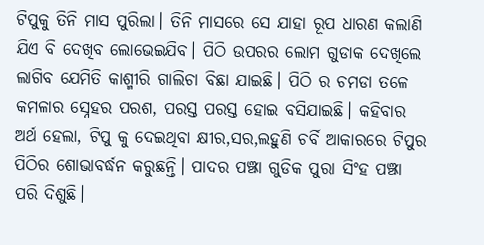ଟିପୁକୁ ତିନି ମାସ ପୁରିଲା। ତିନି ମାସରେ ସେ ଯାହା ରୂପ ଧାରଣ କଲାଣି ଯିଏ ବି ଦେଖିବ ଲୋଭେଇଯିବ। ପିଠି ଉପରର ଲୋମ ଗୁଡାକ ଦେଖିଲେ ଲାଗିବ ଯେମିତି କାଶ୍ମୀରି ଗାଲିଚା ବିଛା ଯାଇଛି। ପିଠି ର ଚମଡା ତଳେ କମଳାର ସ୍ନେହର ପରଶ, ପରସ୍ତ ପରସ୍ତ ହୋଇ ବସିଯାଇଛି। କହିବାର ଅର୍ଥ ହେଲା, ଟିପୁ କୁ ଦେଇଥିବା କ୍ଷୀର,ସର,ଲହୁଣି ଚର୍ବି ଆକାରରେ ଟିପୁର ପିଠିର ଶୋଭାବର୍ଦ୍ଧନ କରୁଛନ୍ତି। ପାଦର ପଞ୍ଝା ଗୁଡିକ ପୁରା ସିଂହ ପଞ୍ଝା ପରି ଦିଶୁଛି।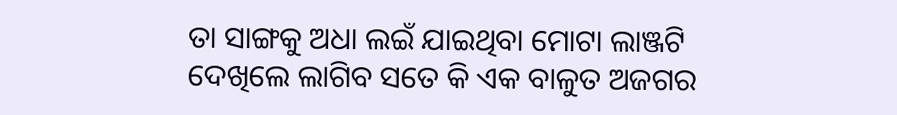ତା ସାଙ୍ଗକୁ ଅଧା ଲଇଁ ଯାଇଥିବା ମୋଟା ଲାଞ୍ଜଟି ଦେଖିଲେ ଲାଗିବ ସତେ କି ଏକ ବାଳୁତ ଅଜଗର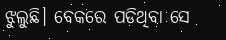ଝୁଲୁଛି। ବେକରେ ପଡିଥିବା ସେ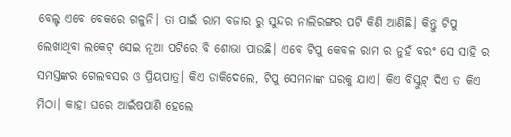ବେଲ୍ଟ ଏବେ ବେକରେ ଗଳୁନି। ତା ପାଇଁ ରାମ ବଜାର ରୁ ସୁନ୍ଦର ନାଲିରଙ୍ଗର ପଟି କିଣି ଆଣିଛି। କିନ୍ତୁ ଟିପୁ ଲେଖାଥିବା ଲକେଟ୍ ସେଇ ନୂଆ ପଟିରେ ବି ଶୋଭା ପାଉଛି। ଏବେ ଟିପୁ କେବଳ ରାମ ର ନୁହଁ ବରଂ ସେ ସାହି ର ସମସ୍ତଙ୍କର ଗେଲବସର ଓ ପ୍ରିୟପାତ୍ର। କିଏ ଡାକିଦେଲେ, ଟିପୁ ସେମନାଙ୍କ ଘରକୁ ଯାଏ। କିଏ ବିସ୍କୁଟ୍ ଦିଏ ତ କିଏ ମିଠା। କାହା ଘରେ ଆଇଁଷପାଣି ହେଲେ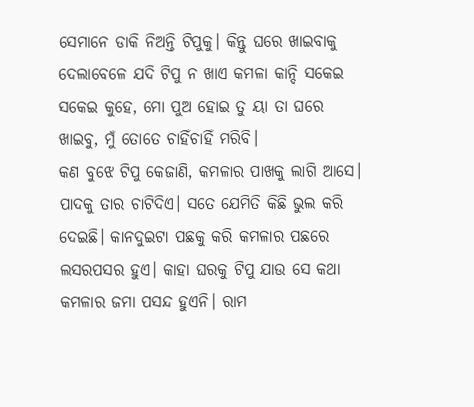ସେମାନେ ଡାକି ନିଅନ୍ତି ଟିପୁକୁ। କିନ୍ତୁ ଘରେ ଖାଇବାକୁ ଦେଲାବେଳେ ଯଦି ଟିପୁ ନ ଖାଏ କମଳା କାନ୍ଦି ସକେଇ ସକେଇ କୁହେ, ମୋ ପୁଅ ହୋଇ ତୁ ୟା ତା ଘରେ ଖାଇବୁ, ମୁଁ ତୋତେ ଚାହିଁଚାହିଁ ମରିବି।
କଣ ବୁଝେ ଟିପୁ କେଜାଣି, କମଳାର ପାଖକୁ ଲାଗି ଆସେ। ପାଦକୁ ତାର ଚାଟିଦିଏ। ସତେ ଯେମିତି କିଛି ଭୁଲ କରି ଦେଇଛି। କାନଦୁଇଟା ପଛକୁ କରି କମଳାର ପଛରେ ଲସରପସର ହୁଏ। କାହା ଘରକୁ ଟିପୁ ଯାଉ ସେ କଥା କମଳାର ଜମା ପସନ୍ଦ ହୁଏନି। ରାମ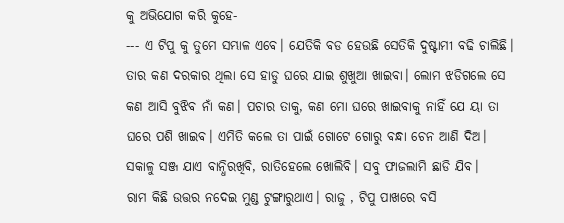କୁ ଅଭିଯୋଗ କରି କୁହେ-
--- ଏ ଟିପୁ କୁ ତୁମେ ସମ୍ଭାଳ ଏବେ। ଯେତିକି ବଡ ହେଉଛି ସେତିକି ଦୁଷ୍ଟାମୀ ବଢି ଚାଲିଛି। ତାର କଣ ଦରକାର ଥିଲା ସେ ହାଡୁ ଘରେ ଯାଇ ଶୁଖୁଆ ଖାଇବା। ଲୋମ ଝଡିଗଲେ ସେ କଣ ଆସି ବୁଝିବ ନାଁ କଣ। ପଚାର ତାକୁ, କଣ ମୋ ଘରେ ଖାଇବାକୁ ନାହିଁ ଯେ ୟା ତା ଘରେ ପଶି ଖାଇବ। ଏମିତି କଲେ ତା ପାଇଁ ଗୋଟେ ଗୋରୁ ବନ୍ଧା ଚେନ ଆଣି ଦିଅ। ସକାଳୁ ସଞ୍ଜ ଯାଏ ବାନ୍ଧିରଖିବି, ରାତିହେଲେ ଖୋଲିବି। ସବୁ ଫାଜଲାମି ଛାଡି ଯିବ।
ରାମ କିଛି ଉତ୍ତର ନଦେଇ ମୁଣ୍ଡ ଟୁଙ୍ଗାରୁଥାଏ। ରାଜୁ , ଟିପୁ ପାଖରେ ବସି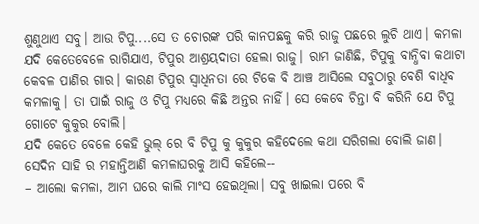ଶୁଣୁଥାଏ ସବୁ। ଆଉ ଟିପୁ....ସେ ତ ଚୋରଙ୍କ ପରି କାନପଛକୁ କରି ରାଜୁ ପଛରେ ଲୁଚି ଥାଏ। କମଳା ଯଦି କେତେବେଳେ ରାଗିଯାଏ, ଟିପୁର ଆଶ୍ରୟଦାତା ହେଲା ରାଜୁ। ରାମ ଜାଣିଛି, ଟିପୁକୁ ବାନ୍ଧିବା କଥାଟା କେବଳ ପାଣିର ଗାର। କାରଣ ଟିପୁର ସ୍ବାଧିନତା ରେ ଟିକେ ବି ଆଞ୍ଚ ଆସିଲେ ସବୁଠାରୁ ବେଶି ବାଧିବ କମଳାକୁ। ତା ପାଇଁ ରାଜୁ ଓ ଟିପୁ ମଧ୍ଯରେ କିଛି ଅନ୍ତର ନାହିଁ। ସେ କେବେ ଚିନ୍ତା ବି କରିନି ଯେ ଟିପୁ ଗୋଟେ କୁକୁର ବୋଲି।
ଯଦି କେତେ ବେଳେ କେହି ଭୁଲ୍ ରେ ବି ଟିପୁ କୁ କୁକୁର କହିଦେଲେ କଥା ସରିଗଲା ବୋଲି ଜାଣ। ସେଦିନ ସାହି ର ମହାନ୍ତିଆଣି କମଳାଘରକୁ ଆସି କହିଲେ--
– ଆଲୋ କମଳା, ଆମ ଘରେ କାଲି ମାଂସ ହେଇଥିଲା। ସବୁ ଖାଇଲା ପରେ ବି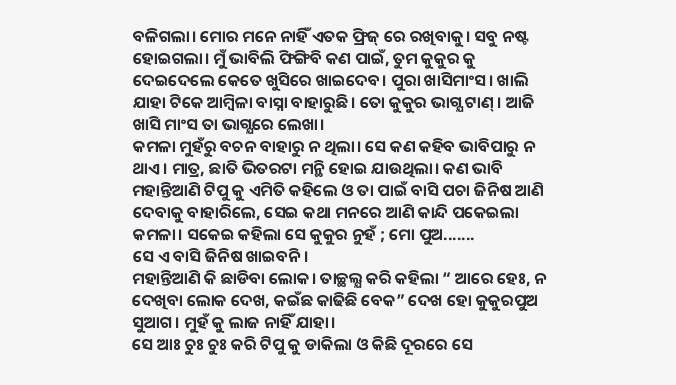ବଳିଗଲା। ମୋର ମନେ ନାହିଁ ଏତକ ଫ୍ରିଜ୍ ରେ ରଖିବାକୁ। ସବୁ ନଷ୍ଟ ହୋଇଗଲା। ମୁଁ ଭାବିଲି ଫିଙ୍ଗିବି କଣ ପାଇଁ, ତୁମ କୁକୁର କୁ ଦେଇଦେଲେ କେତେ ଖୁସିରେ ଖାଇଦେବ। ପୁରା ଖାସିମାଂସ। ଖାଲି ଯାହା ଟିକେ ଆମ୍ବିଳା ବାସ୍ନା ବାହାରୁଛି। ତୋ କୁକୁର ଭାଗ୍ଯ ଟାଣ୍ । ଆଜି ଖାସି ମାଂସ ତା ଭାଗ୍ଯରେ ଲେଖା।
କମଳା ମୁହଁରୁ ବଚନ ବାହାରୁ ନ ଥିଲା। ସେ କଣ କହିବ ଭାବିପାରୁ ନ ଥାଏ। ମାତ୍ର, ଛାତି ଭିତରଟା ମନ୍ଥି ହୋଇ ଯାଉଥିଲା। କଣ ଭାବି ମହାନ୍ତିଆଣି ଟିପୁ କୁ ଏମିତି କହିଲେ ଓ ତା ପାଇଁ ବାସି ପଚା ଜିନିଷ ଆଣି ଦେବାକୁ ବାହାରିଲେ, ସେଇ କଥା ମନରେ ଆଣି କାନ୍ଦି ପକେଇଲା କମଳା। ସକେଇ କହିଲା ସେ କୁକୁର ନୁହଁ ; ମୋ ପୁଅ.......
ସେ ଏ ବାସି ଜିନିଷ ଖାଇବନି।
ମହାନ୍ତିଆଣି କି ଛାଡିବା ଲୋକ। ତାଚ୍ଛଲ୍ଯ କରି କହିଲା “ ଆରେ ହେଃ, ନ ଦେଖିବା ଲୋକ ଦେଖ, କଇଁଛ କାଢିଛି ବେକ” ଦେଖ ହୋ କୁକୁରପୁଅ ସୁଆଗ। ମୁହଁ କୁ ଲାଜ ନାହିଁ ଯାହା।
ସେ ଆଃ ଚୁଃ ଚୁଃ କରି ଟିପୁ କୁ ଡାକିଲା ଓ କିଛି ଦୂରରେ ସେ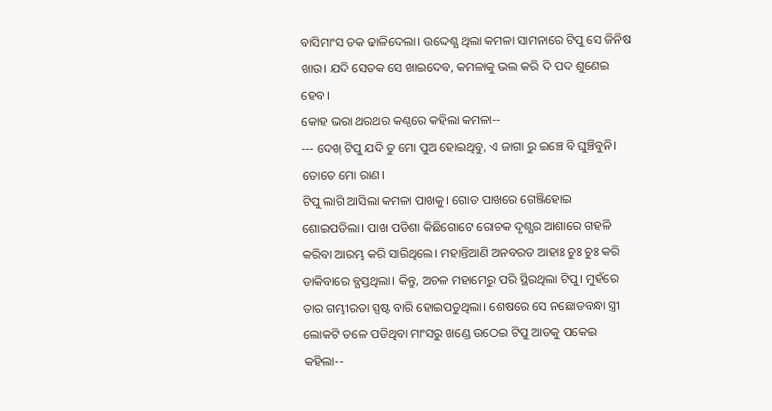ବାସିମାଂସ ତକ ଢାଳିଦେଲା। ଉଦ୍ଦେଶ୍ଯ ଥିଲା କମଳା ସାମନାରେ ଟିପୁ ସେ ଜିନିଷ ଖାଉ। ଯଦି ସେତକ ସେ ଖାଇଦେବ, କମଳାକୁ ଭଲ କରି ଦି ପଦ ଶୁଣେଇ ହେବ।
କୋହ ଭରା ଥରଥର କଣ୍ଠରେ କହିଲା କମଳା--
--- ଦେଖ୍ ଟିପୁ ଯଦି ତୁ ମୋ ପୁଅ ହୋଇଥିବୁ, ଏ ଜାଗା ରୁ ଇଞ୍ଚେ ବି ଘୁଞ୍ଚିବୁନି। ତୋତେ ମୋ ରାଣ।
ଟିପୁ ଲାଗି ଆସିଲା କମଳା ପାଖକୁ। ଗୋଡ ପାଖରେ ଗେଞ୍ଜିହୋଇ ଶୋଇପଡିଲା। ପାଖ ପଡିଶା କିଛିଗୋଟେ ରୋଚକ ଦୃଶ୍ଯର ଆଶାରେ ଗହଳି କରିବା ଆରମ୍ଭ କରି ସାରିଥିଲେ। ମହାନ୍ତିଆଣି ଅନବରତ ଆହାଃ ଚୁଃ ଚୁଃ କରି ଡାକିବାରେ ବ୍ଯସ୍ତଥିଲା। କିନ୍ତୁ, ଅଚଳ ମହାମେରୁ ପରି ସ୍ଥିରଥିଲା ଟିପୁ। ମୁହଁରେ ତାର ଗମ୍ଭୀରତା ସ୍ପଷ୍ଟ ବାରି ହୋଇପଡୁଥିଲା। ଶେଷରେ ସେ ନଛୋଡବନ୍ଧା ସ୍ତ୍ରୀ ଲୋକଟି ତଳେ ପଡିଥିବା ମାଂସରୁ ଖଣ୍ଡେ ଉଠେଇ ଟିପୁ ଆଡକୁ ପକେଇ କହିଲା--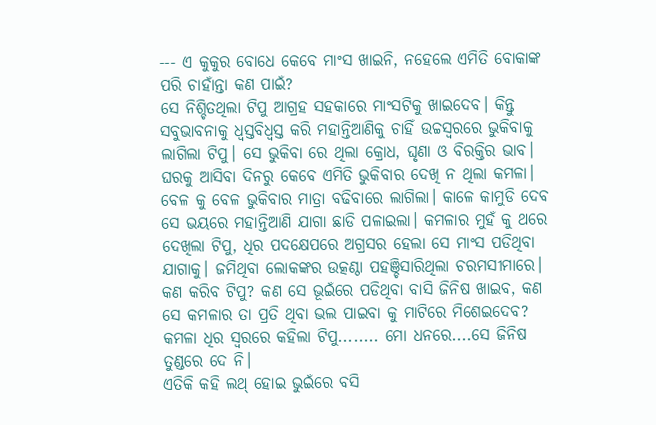--- ଏ କୁକୁର ବୋଧେ କେବେ ମାଂସ ଖାଇନି, ନହେଲେ ଏମିତି ବୋକାଙ୍କ ପରି ଚାହାଁନ୍ତା କଣ ପାଇଁ?
ସେ ନିଶ୍ଚିତଥିଲା ଟିପୁ ଆଗ୍ରହ ସହକାରେ ମାଂସଟିକୁ ଖାଇଦେବ। କିନ୍ତୁ ସବୁଭାବନାକୁ ଧ୍ବସ୍ତବିଧ୍ବସ୍ତ କରି ମହାନ୍ତିଆଣିକୁ ଚାହିଁ ଉଚ୍ଚସ୍ବରରେ ଭୁକିବାକୁ ଲାଗିଲା ଟିପୁ। ସେ ଭୁକିବା ରେ ଥିଲା କ୍ରୋଧ, ଘୃଣା ଓ ବିରକ୍ତିର ଭାବ। ଘରକୁ ଆସିବା ଦିନରୁ କେବେ ଏମିତି ଭୁକିବାର ଦେଖି ନ ଥିଲା କମଳା। ବେଳ କୁ ବେଳ ଭୁକିବାର ମାତ୍ରା ବଢିବାରେ ଲାଗିଲା। କାଳେ କାମୁଡି ଦେବ ସେ ଭୟରେ ମହାନ୍ତିଆଣି ଯାଗା ଛାଡି ପଳାଇଲା। କମଳାର ମୁହଁ କୁ ଥରେ ଦେଖିଲା ଟିପୁ, ଧିର ପଦକ୍ଷେପରେ ଅଗ୍ରସର ହେଲା ସେ ମାଂସ ପଡିଥିବା ଯାଗାକୁ। ଜମିଥିବା ଲୋକଙ୍କର ଉତ୍କଣ୍ଠା ପହଞ୍ଚିସାରିଥିଲା ଚରମସୀମାରେ। କଣ କରିବ ଟିପୁ? କଣ ସେ ଭୂଇଁରେ ପଡିଥିବା ବାସି ଜିନିଷ ଖାଇବ, କଣ ସେ କମଳାର ତା ପ୍ରତି ଥିବା ଭଲ ପାଇବା କୁ ମାଟିରେ ମିଶେଇଦେବ?
କମଳା ଧିର ସ୍ବରରେ କହିଲା ଟିପୁ........ ମୋ ଧନରେ....ସେ ଜିନିଷ ତୁଣ୍ଡରେ ଦେ ନି।
ଏତିକି କହି ଲଥ୍ ହୋଇ ଭୁଇଁରେ ବସି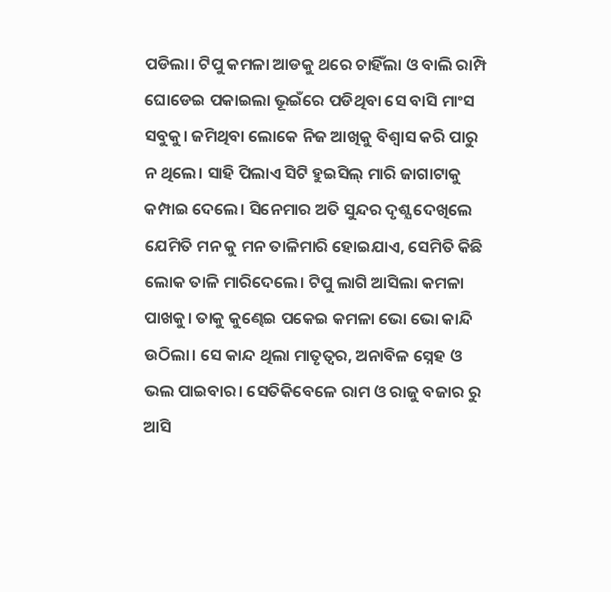ପଡିଲା। ଟିପୁ କମଳା ଆଡକୁ ଥରେ ଚାହିଁଲା ଓ ବାଲି ରାମ୍ପି ଘୋଡେଇ ପକାଇଲା ଭୂଇଁରେ ପଡିଥିବା ସେ ବାସି ମାଂସ ସବୁକୁ। ଜମିଥିବା ଲୋକେ ନିଜ ଆଖିକୁ ବିଶ୍ବାସ କରି ପାରୁ ନ ଥିଲେ। ସାହି ପିଲାଏ ସିଟି ହୁଇସିଲ୍ ମାରି ଜାଗାଟାକୁ କମ୍ପାଇ ଦେଲେ। ସିନେମାର ଅତି ସୁନ୍ଦର ଦୃଶ୍ଯ ଦେଖିଲେ ଯେମିତି ମନ କୁ ମନ ତାଳିମାରି ହୋଇଯାଏ, ସେମିତି କିଛି ଲୋକ ତାଳି ମାରିଦେଲେ। ଟିପୁ ଲାଗି ଆସିଲା କମଳା ପାଖକୁ। ତାକୁ କୁଣ୍ଢେଇ ପକେଇ କମଳା ଭୋ ଭୋ କାନ୍ଦି ଉଠିଲା। ସେ କାନ୍ଦ ଥିଲା ମାତୃତ୍ବର, ଅନାବିଳ ସ୍ନେହ ଓ ଭଲ ପାଇବାର। ସେତିକିବେଳେ ରାମ ଓ ରାଜୁ ବଜାର ରୁ ଆସି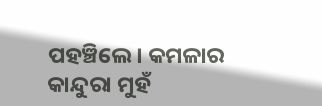ପହଞ୍ଚିଲେ। କମଳାର କାନ୍ଦୁରା ମୁହଁ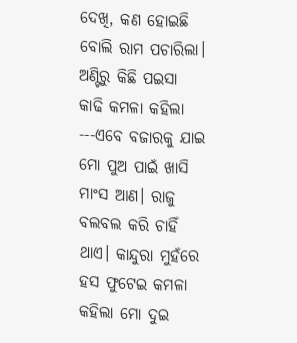ଦେଖି, କଣ ହୋଇଛି ବୋଲି ରାମ ପଚାରିଲା। ଅଣ୍ଟିରୁ କିଛି ପଇସା କାଢି କମଳା କହିଲା ---ଏବେ ବଜାରକୁ ଯାଇ ମୋ ପୁଅ ପାଇଁ ଖାସି ମାଂସ ଆଣ। ରାଜୁ ବଲବଲ କରି ଚାହିଁ ଥାଏ। କାନ୍ଦୁରା ମୁହଁରେ ହସ ଫୁଟେଇ କମଳା କହିଲା ମୋ ଦୁଇ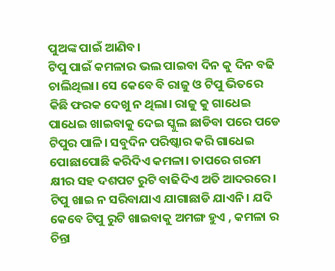ପୁଅଙ୍କ ପାଇଁ ଆଣିବ।
ଟିପୁ ପାଇଁ କମଳାର ଭଲ ପାଇବା ଦିନ କୁ ଦିନ ବଢି ଚାଲିଥିଲା। ସେ କେବେ ବି ରାଜୁ ଓ ଟିପୁ ଭିତରେ କିଛି ଫରକ ଦେଖୁ ନ ଥିଲା। ରାଜୁ କୁ ଗାଧେଇ ପାଧେଇ ଖାଇବାକୁ ଦେଇ ସ୍କୁଲ ଛାଡିବା ପରେ ପଡେ ଟିପୁର ପାଳି। ସବୁଦିନ ପରିଷ୍କାର କରି ଗାଧେଇ ପୋଛାପୋଛି କରିଦିଏ କମଳା। ତାପରେ ଗରମ କ୍ଷୀର ସହ ଦଶପଟ ରୁଟି ବାଢିଦିଏ ଅତି ଆଦରରେ। ଟିପୁ ଖାଇ ନ ସରିବାଯାଏ ଯାଗାଛାଡି ଯାଏନି। ଯଦି କେବେ ଟିପୁ ରୁଟି ଖାଇବାକୁ ଅମଙ୍ଗ ହୁଏ , କମଳା ର ଚିନ୍ତା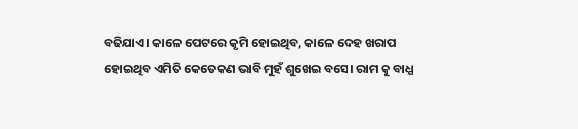ବଢିଯାଏ। କାଳେ ପେଟରେ କୃମି ହୋଇଥିବ, କାଳେ ଦେହ ଖରାପ ହୋଇଥିବ ଏମିତି କେତେକଣ ଭାବି ମୁହଁ ଶୁଖେଇ ବସେ। ରାମ କୁ ବାଧ୍ଯ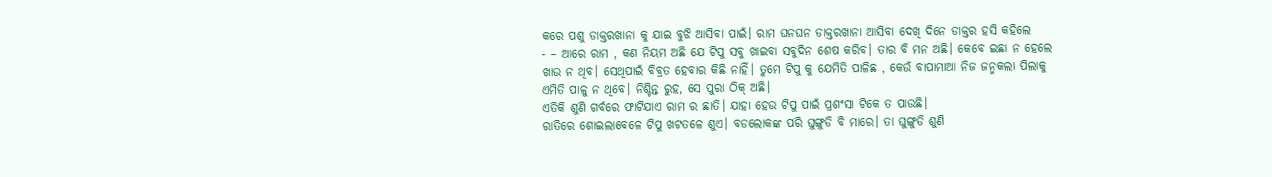କରେ ପଶୁ ଡାକ୍ତରଖାନା କୁ ଯାଇ ବୁଝି ଆସିବା ପାଇଁ। ରାମ ଘନଘନ ଡାକ୍ତରଖାନା ଆସିବା ଦେଖି ଦିନେ ଡାକ୍ତର ହସି କହିଲେ
- – ଆରେ ରାମ , କଣ ନିୟମ ଅଛି ଯେ ଟିପୁ ସବୁ ଖାଇବା ସବୁଦିନ ଶେଷ କରିବ। ତାର ବି ମନ ଅଛି। କେବେ ଇଛା ନ ହେଲେ ଖାଉ ନ ଥିବ। ସେଥିପାଇଁ ବିବ୍ରତ ହେବାର କିଛି ନାହିଁ। ତୁମେ ଟିପୁ କୁ ଯେମିତି ପାଳିଛ , କେଉଁ ବାପାମାଆ ନିଜ ଜନ୍ମକଲା ପିଲାକୁ ଏମିତି ପାଳୁ ନ ଥିବେ। ନିଶ୍ଚିନ୍ତ ରୁହ, ସେ ପୁରା ଠିକ୍ ଅଛି।
ଏତିକି ଶୁଣି ଗର୍ବରେ ଫାଟିଯାଏ ରାମ ର ଛାତି। ଯାହା ହେଉ ଟିପୁ ପାଇଁ ପ୍ରଶଂସା ଟିକେ ତ ପାଉଛି।
ରାତିରେ ଶୋଇଲାବେଳେ ଟିପୁ ଖଟତଳେ ଶୁଏ। ବଡଲୋକଙ୍କ ପରି ଘୁଙ୍ଗୁଡି ବି ମାରେ। ତା ଘୁଙ୍ଗୁଡି ଶୁଣି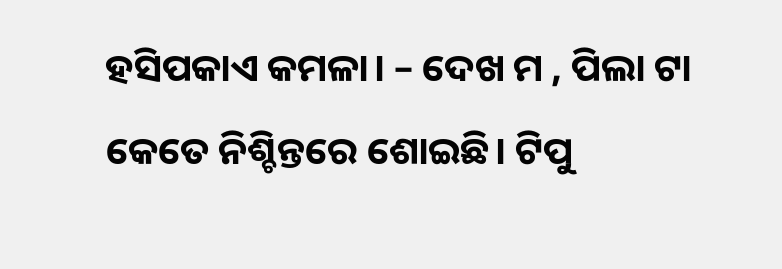ହସିପକାଏ କମଳା। – ଦେଖ ମ , ପିଲା ଟା କେତେ ନିଶ୍ଚିନ୍ତରେ ଶୋଇଛି। ଟିପୁ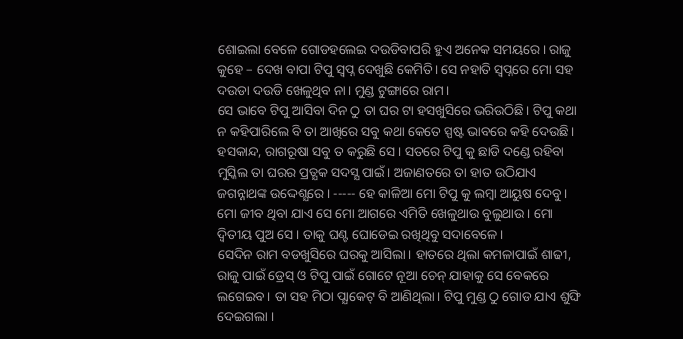ଶୋଇଲା ବେଳେ ଗୋଡହଲେଇ ଦଉଡିବାପରି ହୁଏ ଅନେକ ସମୟରେ। ରାଜୁ କୁହେ – ଦେଖ ବାପା ଟିପୁ ସ୍ବପ୍ନ ଦେଖୁଛି କେମିତି। ସେ ନହାତି ସ୍ବପ୍ନରେ ମୋ ସହ ଦଉଡା ଦଉଡି ଖେଳୁଥିବ ନା। ମୁଣ୍ଡ ଟୁଙ୍ଗାରେ ରାମ।
ସେ ଭାବେ ଟିପୁ ଆସିବା ଦିନ ଠୁ ତା ଘର ଟା ହସଖୁସିରେ ଭରିଉଠିଛି। ଟିପୁ କଥା ନ କହିପାରିଲେ ବି ତା ଆଖିରେ ସବୁ କଥା କେତେ ସ୍ପଷ୍ଟ ଭାବରେ କହି ଦେଉଛି। ହସକାନ୍ଦ, ରାଗରୂଷା ସବୁ ତ କରୁଛି ସେ। ସତରେ ଟିପୁ କୁ ଛାଡି ଦଣ୍ଡେ ରହିବା ମୁସ୍କିଲ ତା ଘରର ପ୍ରତ୍ଯକ ସଦସ୍ଯ ପାଇଁ। ଅଜାଣତରେ ତା ହାତ ଉଠିଯାଏ ଜଗନ୍ନାଥଙ୍କ ଉଦ୍ଦେଶ୍ଯରେ। ----- ହେ କାଳିଆ ମୋ ଟିପୁ କୁ ଲମ୍ବା ଆୟୁଷ ଦେବୁ। ମୋ ଜୀବ ଥିବା ଯାଏ ସେ ମୋ ଆଗରେ ଏମିତି ଖେଳୁଥାଉ ବୁଲୁଥାଉ। ମୋ ଦ୍ବିତୀୟ ପୁଅ ସେ। ତାକୁ ଘଣ୍ଟ ଘୋଡେଇ ରଖିଥିବୁ ସଦାବେଳେ।
ସେଦିନ ରାମ ବଡଖୁସିରେ ଘରକୁ ଆସିଲା। ହାତରେ ଥିଲା କମଳାପାଇଁ ଶାଢୀ, ରାଜୁ ପାଇଁ ଡ୍ରେସ୍ ଓ ଟିପୁ ପାଇଁ ଗୋଟେ ନୂଆ ଚେନ୍ ଯାହାକୁ ସେ ବେକରେ ଲଗେଇବ। ତା ସହ ମିଠା ପ୍ଯାକେଟ୍ ବି ଆଣିଥିଲା। ଟିପୁ ମୁଣ୍ଡ ଠୁ ଗୋଡ ଯାଏ ଶୁଙ୍ଘି ଦେଇଗଲା ।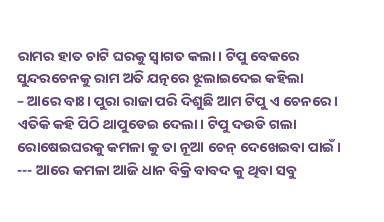ରାମର ହାତ ଚାଟି ଘରକୁ ସ୍ବାଗତ କଲା। ଟିପୁ ବେକରେ ସୁନ୍ଦରଚେନକୁ ରାମ ଅତି ଯତ୍ନରେ ଝୂଲାଇଦେଇ କହିଲା
– ଆରେ ବାଃ। ପୁରା ରାଜା ପରି ଦିଶୁଛି ଆମ ଟିପୁ ଏ ଚେନରେ। ଏତିକି କହି ପିଠି ଥାପୁଡେଇ ଦେଲା। ଟିପୁ ଦଉଡି ଗଲା ରୋଷେଇଘରକୁ କମଳା କୁ ତା ନୂଆ ଚେନ୍ ଦେଖେଇବା ପାଇଁ।
--- ଆରେ କମଳା ଆଜି ଧାନ ବିକ୍ରି ବାବଦ କୁ ଥିବା ସବୁ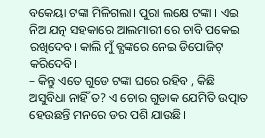ବକେୟା ଟଙ୍କା ମିଳିଗଲା। ପୁରା ଲକ୍ଷେ ଟଙ୍କା । ଏଇ ନିଅ ଯତ୍ନ ସହକାରେ ଆଲମାରୀ ରେ ଚାବି ପକେଇ ରଖିଦେବ। କାଲି ମୁଁ ବ୍ଯଙ୍କରେ ନେଇ ଡିପୋଜିଟ୍ କରିଦେବି।
– କିନ୍ତୁ ଏତେ ଗୁଡେ ଟଙ୍କା ଘରେ ରହିବ , କିଛି ଅସୁବିଧା ନାହିଁ ତ? ଏ ଚୋର ଗୁଡାକ ଯେମିତି ଉତ୍ପାତ ହେଉଛନ୍ତି ମନରେ ଡର ପଶି ଯାଉଛି।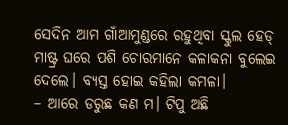ସେଦିନ ଆମ ଗାଁଆମୁଣ୍ଡରେ ରହୁଥିବା ସ୍କୁଲ ହେଡ୍ ମାଷ୍ଟ୍ର ଘରେ ପଶି ଚୋରମାନେ କଳାକନା ବୁଲେଇ ଦେଲେ। ବ୍ଯସ୍ତ ହୋଇ କହିଲା କମଳା।
– ଆରେ ଡରୁଛ କଣ ମ। ଟିପୁ ଅଛି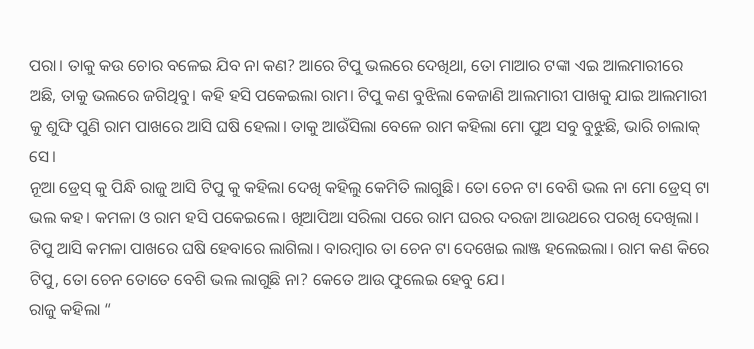ପରା। ତାକୁ କଉ ଚୋର ବଳେଇ ଯିବ ନା କଣ? ଆରେ ଟିପୁ ଭଲରେ ଦେଖିଥା, ତୋ ମାଆର ଟଙ୍କା ଏଇ ଆଲମାରୀରେ ଅଛି, ତାକୁ ଭଲରେ ଜଗିଥିବୁ। କହି ହସି ପକେଇଲା ରାମ। ଟିପୁ କଣ ବୁଝିଲା କେଜାଣି ଆଲମାରୀ ପାଖକୁ ଯାଇ ଆଲମାରୀ କୁ ଶୁଙ୍ଘି ପୁଣି ରାମ ପାଖରେ ଆସି ଘଷି ହେଲା। ତାକୁ ଆଉଁସିଲା ବେଳେ ରାମ କହିଲା ମୋ ପୁଅ ସବୁ ବୁଝୁଛି, ଭାରି ଚାଲାକ୍ ସେ।
ନୂଆ ଡ୍ରେସ୍ କୁ ପିନ୍ଧି ରାଜୁ ଆସି ଟିପୁ କୁ କହିଲା ଦେଖି କହିଲୁ କେମିତି ଲାଗୁଛି। ତୋ ଚେନ ଟା ବେଶି ଭଲ ନା ମୋ ଡ୍ରେସ୍ ଟା ଭଲ କହ। କମଳା ଓ ରାମ ହସି ପକେଇଲେ। ଖିଆପିଆ ସରିଲା ପରେ ରାମ ଘରର ଦରଜା ଆଉଥରେ ପରଖି ଦେଖିଲା। ଟିପୁ ଆସି କମଳା ପାଖରେ ଘଷି ହେବାରେ ଲାଗିଲା। ବାରମ୍ବାର ତା ଚେନ ଟା ଦେଖେଇ ଲାଞ୍ଜ ହଲେଇଲା। ରାମ କଣ କିରେ ଟିପୁ, ତୋ ଚେନ ତୋତେ ବେଶି ଭଲ ଲାଗୁଛି ନା? କେତେ ଆଉ ଫୁଲେଇ ହେବୁ ଯେ।
ରାଜୁ କହିଲା “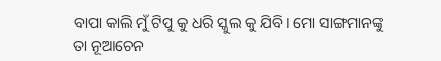ବାପା କାଲି ମୁଁ ଟିପୁ କୁ ଧରି ସ୍କୁଲ କୁ ଯିବି। ମୋ ସାଙ୍ଗମାନଙ୍କୁ ତା ନୂଆଚେନ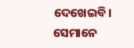ଦେଖେଇବି। ସେମାନେ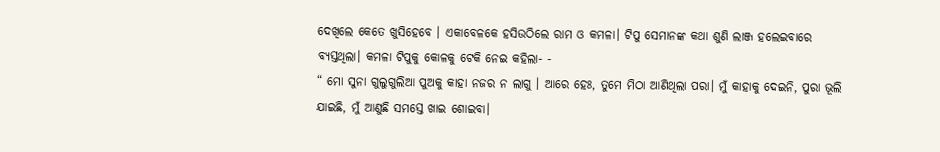ଦେଖିଲେ କେତେ ଖୁସିହେବେ । ଏକାବେଳକେ ହସିଉଠିଲେ ରାମ ଓ କମଳା। ଟିପୁ ସେମାନଙ୍କ କଥା ଶୁଣି ଲାଞ୍ଜ ହଲେଇବାରେ ବ୍ଯସ୍ତଥିଲା। କମଳା ଟିପୁକୁ କୋଳକୁ ଟେକି ନେଇ କହିଲା- -
“ ମୋ ସୁନା ଗୁଲୁଗୁଲିଆ ପୁଅକୁ କାହା ନଜର ନ ଲାଗୁ । ଆରେ ହେଃ, ତୁମେ ମିଠା ଆଣିଥିଲା ପରା। ମୁଁ କାହାକୁ ଦେଇନି, ପୁରା ଭୂଲି ଯାଇଛି, ମୁଁ ଆଣୁଛି ସମସ୍ତେ ଖାଇ ଶୋଇବା।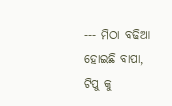--- ମିଠା ବଢିଆ ହୋଇଛି ବାପା, ଟିପୁ କୁ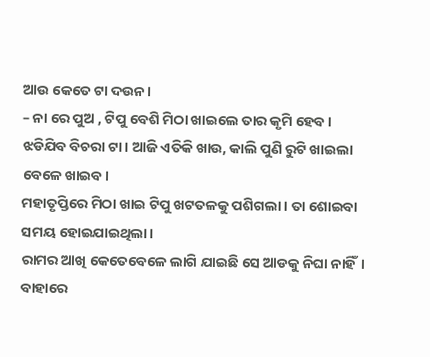ଆଉ କେତେ ଟା ଦଉନ।
– ନା ରେ ପୁଅ , ଟିପୁ ବେଶି ମିଠା ଖାଇଲେ ତାର କୃମି ହେବ । ଝଡିଯିବ ବିଚରା ଟା। ଆଜି ଏତିକି ଖାଉ, କାଲି ପୁଣି ରୁଟି ଖାଇଲା ବେଳେ ଖାଇବ।
ମହାତୃପ୍ତିରେ ମିଠା ଖାଇ ଟିପୁ ଖଟତଳକୁ ପଶିଗଲା। ତା ଶୋଇବା ସମୟ ହୋଇଯାଇଥିଲା।
ରାମର ଆଖି କେତେବେଳେ ଲାଗି ଯାଇଛି ସେ ଆଡକୁ ନିଘା ନାହିଁ। ବାହାରେ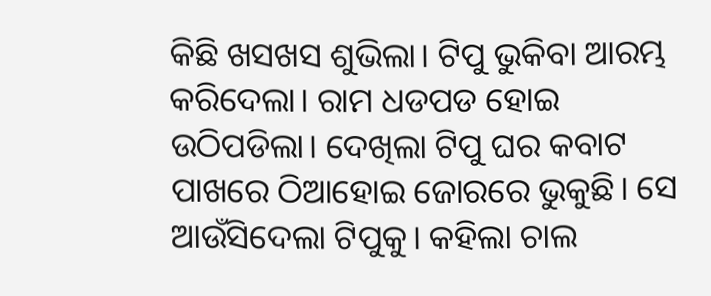କିଛି ଖସଖସ ଶୁଭିଲା। ଟିପୁ ଭୁକିବା ଆରମ୍ଭ କରିଦେଲା। ରାମ ଧଡପଡ ହୋଇ ଉଠିପଡିଲା। ଦେଖିଲା ଟିପୁ ଘର କବାଟ ପାଖରେ ଠିଆହୋଇ ଜୋରରେ ଭୁକୁଛି। ସେ ଆଉଁସିଦେଲା ଟିପୁକୁ। କହିଲା ଚାଲ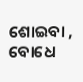ଶୋଇବା , ବୋଧେ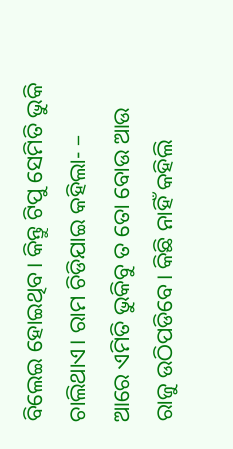ବିଲେଇ ହୋଇଥିବ। କିନ୍ତୁ ଟିପୁ ସେମିତି ଭୁକି ଚାଲିଥାଏ। ରାମ ଚିଡିଯାଇ କହିଲା- – ଆରେ ଏମିତି ଭୁକିବୁ ତ ତୋ ବୋଉ ଆଉ ରାଜୁ ଉଠିପଡିବେ। କିଛି ନାହିଁ କହିଲି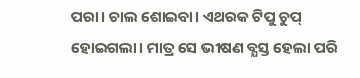ପରା। ଚାଲ ଶୋଇବା। ଏଥରକ ଟିପୁ ଚୁପ୍ ହୋଇଗଲା। ମାତ୍ର ସେ ଭୀଷଣ ବ୍ଯସ୍ତ ହେଲା ପରି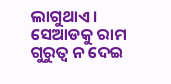ଲାଗୁଥାଏ। ସେଆଡକୁ ରାମ ଗୁରୁତ୍ବ ନ ଦେଇ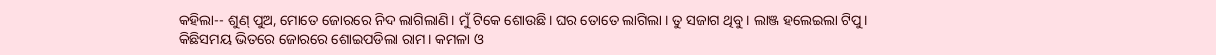କହିଲା-- ଶୁଣ୍ ପୁଅ, ମୋତେ ଜୋରରେ ନିଦ ଲାଗିଲାଣି। ମୁଁ ଟିକେ ଶୋଉଛି। ଘର ତୋତେ ଲାଗିଲା । ତୁ ସଜାଗ ଥିବୁ। ଲାଞ୍ଜ ହଲେଇଲା ଟିପୁ।
କିଛିସମୟ ଭିତରେ ଜୋରରେ ଶୋଇପଡିଲା ରାମ। କମଳା ଓ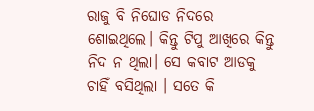ରାଜୁ ବି ନିଘୋଡ ନିଦରେ ଶୋଇଥିଲେ। କିନ୍ତୁ ଟିପୁ ଆଖିରେ କିନ୍ତୁ ନିଦ ନ ଥିଲା। ସେ କବାଟ ଆଡକୁ ଚାହିଁ ବସିଥିଲା । ସତେ କି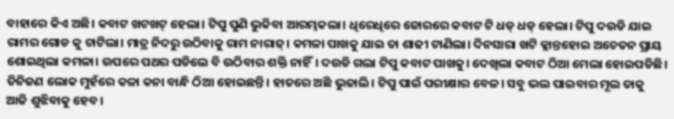ବାହାରେ କିଏ ଅଛି। କବାଟ ଖଟଖଟ୍ ହେଲା। ଟିପୁ ପୁଣି ଭୁକିବା ଆରମ୍ଭକଲା। ଧିରେଧିରେ ଜୋରରେ କବାଟ ଟି ଧଡ୍ ଧଡ୍ ହେଲା। ଟିପୁ ଦଉଡି ଯାଇ ରାମର ଗୋଡ କୁ ଚାଟିଲା। ମାତ୍ର ନିଦରୁ ଉଠିବାକୁ ରାମ ନାରାଜ୍। କମଳା ପାଖକୁ ଯାଇ ତା ଶାଢୀ ଟାଣିଲା। ଦିନସାରା ଖଟି କ୍ଳାନ୍ତହୋଇ ଅଚେତନ ପ୍ରାୟ ଶୋଇଥିଲା କମଳା। ଉପରେ ପଥର ପଡିଲେ ବି ଉଠିବାର ଶକ୍ତି ନାହିଁ। ଦଉଡି ଗଲା ଟିପୁ କବାଟ ପାଖକୁ। ଦେଖିଲା କବାଟ ଠିଆ ମେଲା ହୋଇପଡିଛି। ତିନିଜଣ ଲୋକ ମୁହଁରେ କଳା କନା ବାନ୍ଧି ଠିଆ ହୋଇଛନ୍ତି। ହାତରେ ଅଛି ଭୁଜାଲି। ଟିପୁ ପାଇଁ ପରୀକ୍ଷାର ବେଳ। ସବୁ ଭଲ ପାଇବାର ମୂଲ ତାକୁ ଆଜି ଶୁଝିବାକୁ ହେବ।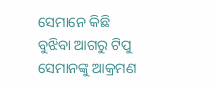ସେମାନେ କିଛି ବୁଝିବା ଆଗରୁ ଟିପୁ ସେମାନଙ୍କୁ ଆକ୍ରମଣ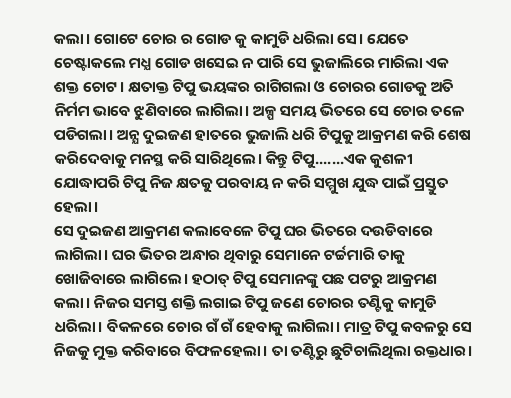କଲା। ଗୋଟେ ଚୋର ର ଗୋଡ କୁ କାମୁଡି ଧରିଲା ସେ। ଯେତେ ଚେଷ୍ଟାକଲେ ମଧ୍ଯ ଗୋଡ ଖସେଇ ନ ପାରି ସେ ଭୁଜାଲିରେ ମାରିଲା ଏକ ଶକ୍ତ ଚୋଟ। କ୍ଷତାକ୍ତ ଟିପୁ ଭୟଙ୍କର ରାଗିଗଲା ଓ ଚୋରର ଗୋଡକୁ ଅତି ନିର୍ମମ ଭାବେ ଝୁଣିବାରେ ଲାଗିଲା। ଅଳ୍ପ ସମୟ ଭିତରେ ସେ ଚୋର ତଳେ ପଡିଗଲା। ଅନ୍ଯ ଦୁଇଜଣ ହାତରେ ଭୁଜାଲି ଧରି ଟିପୁକୁ ଆକ୍ରମଣ କରି ଶେଷ କରିଦେବାକୁ ମନସ୍ଥ କରି ସାରିଥିଲେ। କିନ୍ତୁ ଟିପୁ.......ଏକ କୁଶଳୀ ଯୋଦ୍ଧାପରି ଟିପୁ ନିଜ କ୍ଷତକୁ ପରବାୟ ନ କରି ସମ୍ମୁଖ ଯୁଦ୍ଧ ପାଇଁ ପ୍ରସ୍ତୁତ ହେଲା।
ସେ ଦୁଇଜଣ ଆକ୍ରମଣ କଲାବେଳେ ଟିପୁ ଘର ଭିତରେ ଦଉଡିବାରେ ଲାଗିଲା। ଘର ଭିତର ଅନ୍ଧାର ଥିବାରୁ ସେମାନେ ଟର୍ଚ୍ଚମାରି ତାକୁ ଖୋଜିବାରେ ଲାଗିଲେ। ହଠାତ୍ ଟିପୁ ସେମାନଙ୍କୁ ପଛ ପଟରୁ ଆକ୍ରମଣ କଲା। ନିଜର ସମସ୍ତ ଶକ୍ତି ଲଗାଇ ଟିପୁ ଜଣେ ଚୋରର ତଣ୍ଟିକୁ କାମୁଡି ଧରିଲା। ବିକଳରେ ଚୋର ଗଁ ଗଁ ହେବାକୁ ଲାଗିଲା। ମାତ୍ର ଟିପୁ କବଳରୁ ସେ ନିଜକୁ ମୁକ୍ତ କରିବାରେ ବିଫଳହେଲା। ତା ତଣ୍ଟିରୁ ଛୁଟିଚାଲିଥିଲା ରକ୍ତଧାର।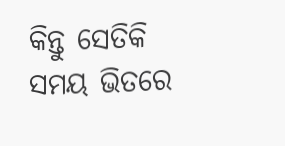କିନ୍ତୁ ସେତିକି ସମୟ ଭିତରେ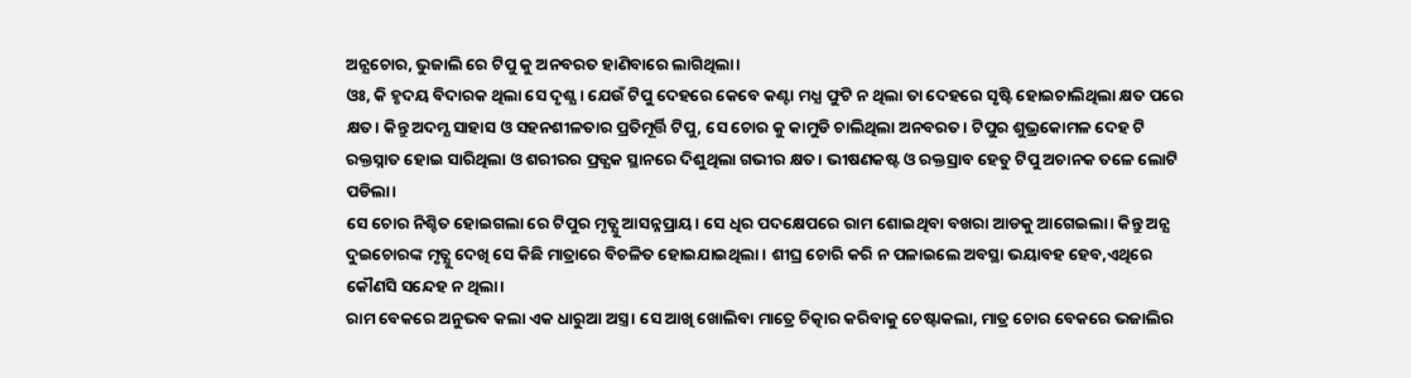ଅନ୍ଯଚୋର, ଭୁଜାଲି ରେ ଟିପୁ କୁ ଅନବରତ ହାଣିବାରେ ଲାଗିଥିଲା।
ଓଃ, କି ହୃଦୟ ବିଦାରକ ଥିଲା ସେ ଦୃଶ୍ଯ। ଯେଉଁ ଟିପୁ ଦେହରେ କେବେ କଣ୍ଟା ମଧ୍ଯ ଫୁଟି ନ ଥିଲା ତା ଦେହରେ ସୃଷ୍ଟି ହୋଇଚାଲିଥିଲା କ୍ଷତ ପରେ କ୍ଷତ। କିନ୍ତୁ ଅଦମ୍ଯ ସାହାସ ଓ ସହନଶୀଳତାର ପ୍ରତିମୂର୍ତ୍ତି ଟିପୁ, ସେ ଚୋର କୁ କାମୁଡି ଚାଲିଥିଲା ଅନବରତ। ଟିପୁର ଶୁଭ୍ରକୋମଳ ଦେହ ଟି ରକ୍ତସ୍ନାତ ହୋଇ ସାରିଥିଲା ଓ ଶରୀରର ପ୍ରତ୍ଯକ ସ୍ଥାନରେ ଦିଶୁଥିଲା ଗଭୀର କ୍ଷତ। ଭୀଷଣକଷ୍ଟ ଓ ରକ୍ତସ୍ରାବ ହେତୁ ଟିପୁ ଅଚାନକ ତଳେ ଲୋଟି ପଡିଲା।
ସେ ଚୋର ନିଶ୍ଚିତ ହୋଇଗଲା ରେ ଟିପୁର ମୃତ୍ଯୁ ଆସନ୍ନପ୍ରାୟ। ସେ ଧିର ପଦକ୍ଷେପରେ ରାମ ଶୋଇଥିବା ବଖରା ଆଡକୁ ଆଗେଇଲା। କିନ୍ତୁ ଅନ୍ଯ ଦୁଇଚୋରଙ୍କ ମୃତ୍ଯୁ ଦେଖି ସେ କିଛି ମାତ୍ରାରେ ବିଚଳିତ ହୋଇଯାଇଥିଲା । ଶୀଘ୍ର ଚୋରି କରି ନ ପଳାଇଲେ ଅବସ୍ଥା ଭୟାବହ ହେବ,ଏଥିରେ କୌଣସି ସନ୍ଦେହ ନ ଥିଲା।
ରାମ ବେକରେ ଅନୁଭବ କଲା ଏକ ଧାରୁଆ ଅସ୍ତ୍ର। ସେ ଆଖି ଖୋଲିବା ମାତ୍ରେ ଚିତ୍କାର କରିବାକୁ ଚେଷ୍ଟାକଲା, ମାତ୍ର ଚୋର ବେକରେ ଭଜାଲିର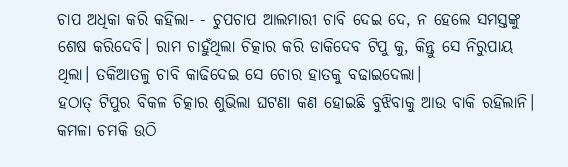ଚାପ ଅଧିକା କରି କହିଲା- - ଚୁପଚାପ ଆଲମାରୀ ଚାବି ଦେଇ ଦେ, ନ ହେଲେ ସମସ୍ତଙ୍କୁ ଶେଷ କରିଦେବି। ରାମ ଚାହୁଁଥିଲା ଚିତ୍କାର କରି ଡାକିଦେବ ଟିପୁ କୁ, କିନ୍ତୁ ସେ ନିରୁପାୟ ଥିଲା। ତକିଆତଳୁ ଚାବି କାଢିଦେଇ ସେ ଚୋର ହାତକୁ ବଢାଇଦେଲା।
ହଠାତ୍ ଟିପୁର ବିକଳ ଚିତ୍କାର ଶୁଭିଲା ଘଟଣା କଣ ହୋଇଛି ବୁଝିବାକୁ ଆଉ ବାକି ରହିଲାନି।
କମଳା ଚମକି ଉଠି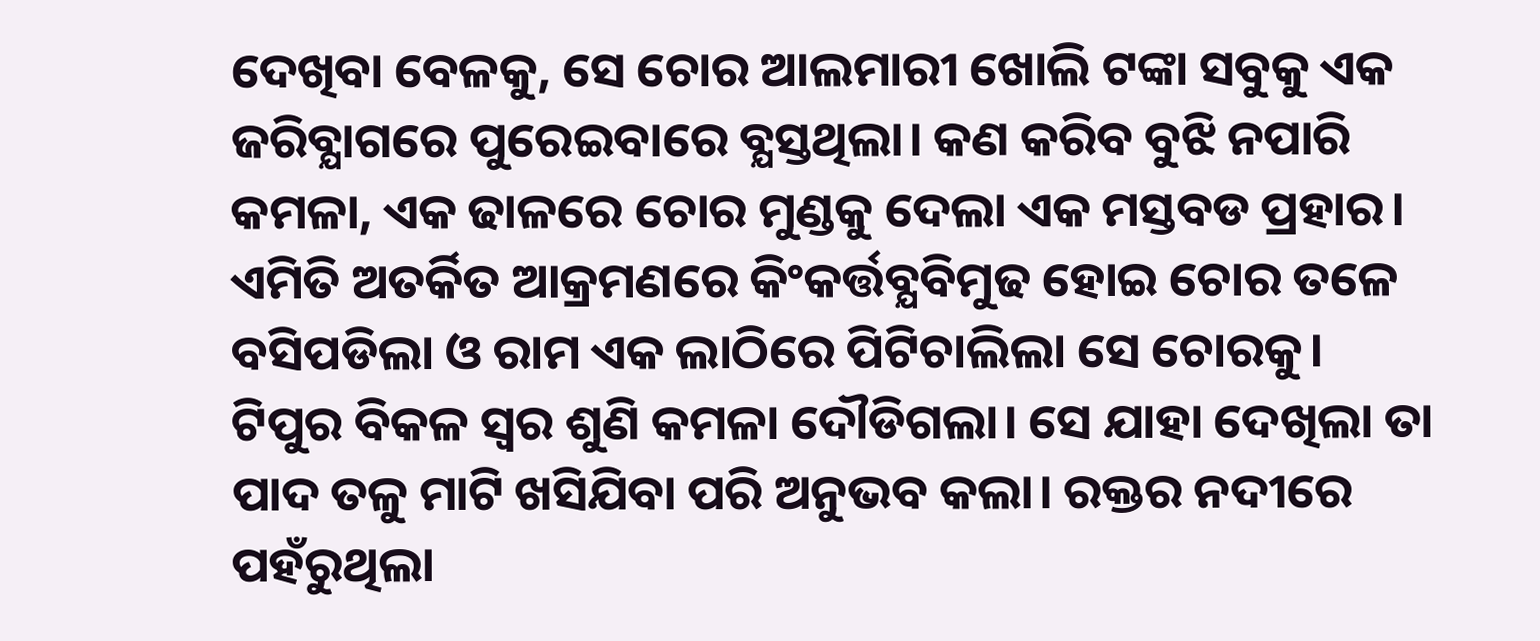ଦେଖିବା ବେଳକୁ, ସେ ଚୋର ଆଲମାରୀ ଖୋଲି ଟଙ୍କା ସବୁକୁ ଏକ ଜରିବ୍ଯାଗରେ ପୁରେଇବାରେ ବ୍ଯସ୍ତଥିଲା। କଣ କରିବ ବୁଝି ନପାରି କମଳା, ଏକ ଢାଳରେ ଚୋର ମୁଣ୍ଡକୁ ଦେଲା ଏକ ମସ୍ତବଡ ପ୍ରହାର। ଏମିତି ଅତର୍କିତ ଆକ୍ରମଣରେ କିଂକର୍ତ୍ତବ୍ଯବିମୁଢ ହୋଇ ଚୋର ତଳେ ବସିପଡିଲା ଓ ରାମ ଏକ ଲାଠିରେ ପିଟିଚାଲିଲା ସେ ଚୋରକୁ।
ଟିପୁର ବିକଳ ସ୍ବର ଶୁଣି କମଳା ଦୌଡିଗଲା। ସେ ଯାହା ଦେଖିଲା ତା ପାଦ ତଳୁ ମାଟି ଖସିଯିବା ପରି ଅନୁଭବ କଲା। ରକ୍ତର ନଦୀରେ ପହଁରୁଥିଲା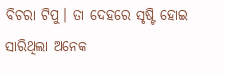ବିଚରା ଟିପୁ। ତା ଦେହରେ ସୃଷ୍ଟି ହୋଇ ସାରିଥିଲା ଅନେକ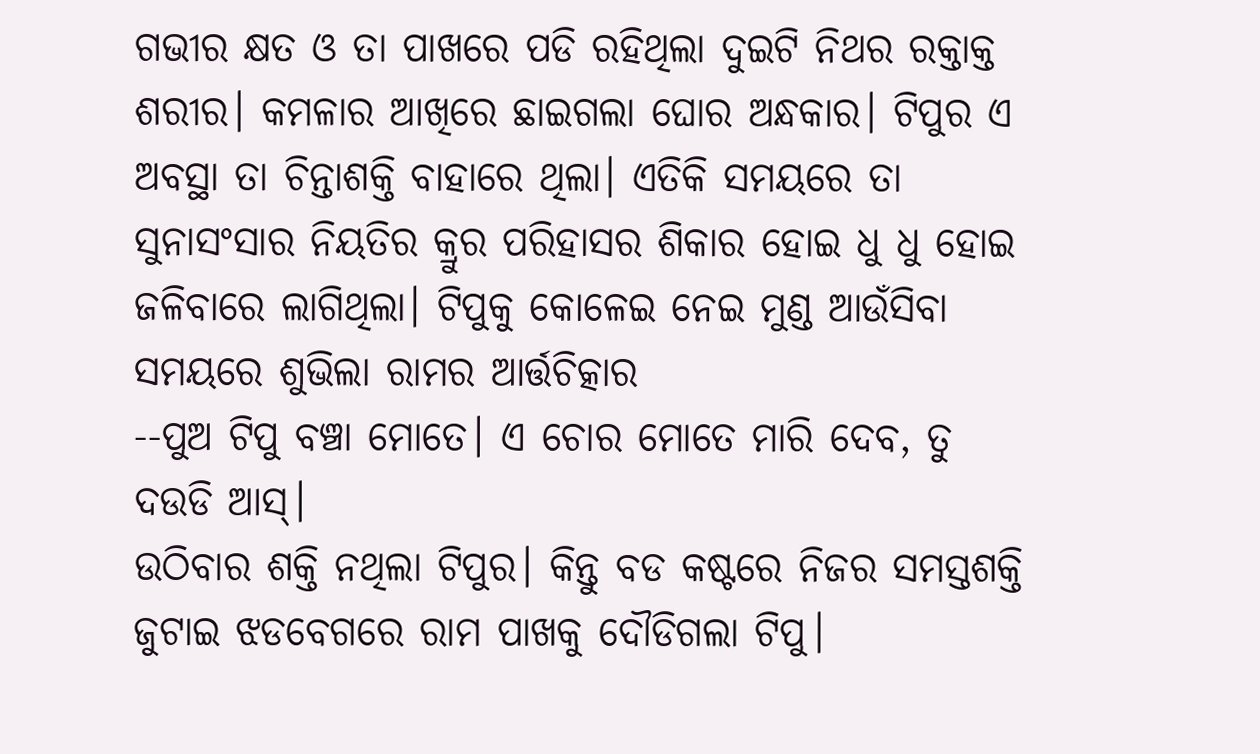ଗଭୀର କ୍ଷତ ଓ ତା ପାଖରେ ପଡି ରହିଥିଲା ଦୁଇଟି ନିଥର ରକ୍ତାକ୍ତ ଶରୀର। କମଳାର ଆଖିରେ ଛାଇଗଲା ଘୋର ଅନ୍ଧକାର। ଟିପୁର ଏ ଅବସ୍ଥା ତା ଚିନ୍ତାଶକ୍ତି ବାହାରେ ଥିଲା। ଏତିକି ସମୟରେ ତା ସୁନାସଂସାର ନିୟତିର କ୍ରୁର ପରିହାସର ଶିକାର ହୋଇ ଧୁ ଧୁ ହୋଇ ଜଳିବାରେ ଲାଗିଥିଲା। ଟିପୁକୁ କୋଳେଇ ନେଇ ମୁଣ୍ଡ ଆଉଁସିବା ସମୟରେ ଶୁଭିଲା ରାମର ଆର୍ତ୍ତଚିତ୍କାର
--ପୁଅ ଟିପୁ ବଞ୍ଚା ମୋତେ। ଏ ଚୋର ମୋତେ ମାରି ଦେବ, ତୁ ଦଉଡି ଆସ୍।
ଉଠିବାର ଶକ୍ତି ନଥିଲା ଟିପୁର। କିନ୍ତୁ ବଡ କଷ୍ଟରେ ନିଜର ସମସ୍ତଶକ୍ତି ଜୁଟାଇ ଝଡବେଗରେ ରାମ ପାଖକୁ ଦୌଡିଗଲା ଟିପୁ।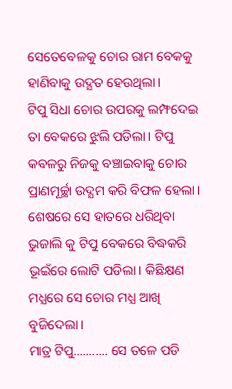ସେତେବେଳକୁ ଚୋର ରାମ ବେକକୁ ହାଣିବାକୁ ଉଦ୍ଯତ ହେଉଥିଲା।
ଟିପୁ ସିଧା ଚୋର ଉପରକୁ ଲମ୍ଫଦେଇ ତା ବେକରେ ଝୁଲି ପଡିଲା। ଟିପୁ କବଳରୁ ନିଜକୁ ବଞ୍ଚାଇବାକୁ ଚୋର ପ୍ରାଣମୂର୍ଚ୍ଛା ଉଦ୍ଯମ କରି ବିଫଳ ହେଲା। ଶେଷରେ ସେ ହାତରେ ଧରିଥିବା ଭୁଜାଲି କୁ ଟିପୁ ବେକରେ ବିଦ୍ଧକରି ଭୂଇଁରେ ଲୋଟି ପଡିଲା। କିଛିକ୍ଷଣ ମଧ୍ଯରେ ସେ ଚୋର ମଧ୍ଯ ଆଖି ବୁଜିଦେଲା।
ମାତ୍ର ଟିପୁ........... ସେ ତଳେ ପଡି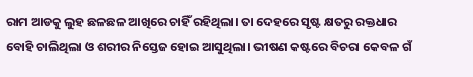ରାମ ଆଡକୁ ଲୁହ ଛଳଛଳ ଆଖିରେ ଚାହିଁ ରହିଥିଲା। ତା ଦେହରେ ସୃଷ୍ଟ କ୍ଷତରୁ ରକ୍ତଧାର ବୋହି ଚାଲିଥିଲା ଓ ଶରୀର ନିସ୍ତେଜ ହୋଇ ଆସୁଥିଲା। ଭୀଷଣ କଷ୍ଟରେ ବିଚରା କେବଳ ଗଁ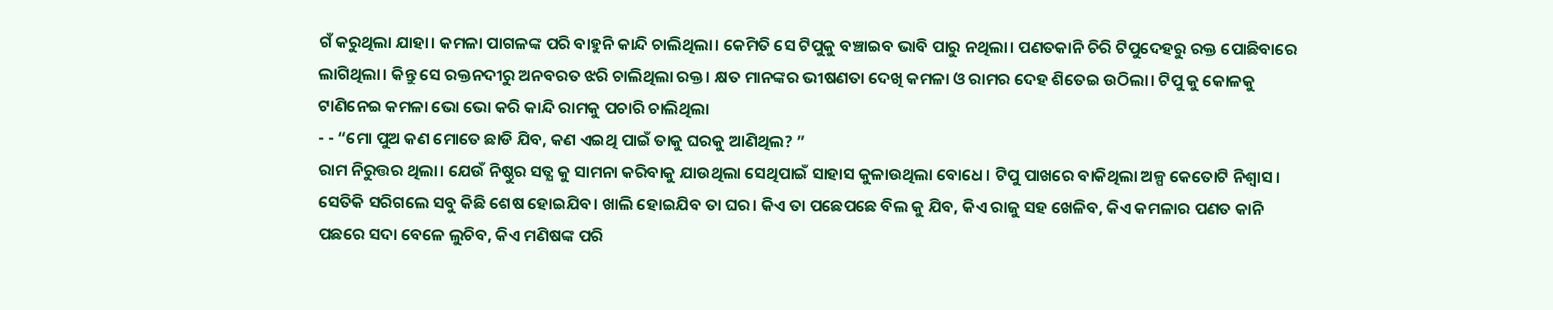ଗଁ କରୁଥିଲା ଯାହା। କମଳା ପାଗଳଙ୍କ ପରି ବାହୁନି କାନ୍ଦି ଚାଲିଥିଲା। କେମିତି ସେ ଟିପୁକୁ ବଞ୍ଚାଇବ ଭାବି ପାରୁ ନଥିଲା। ପଣତକାନି ଚିରି ଟିପୁଦେହରୁ ରକ୍ତ ପୋଛିବାରେ ଲାଗିଥିଲା। କିନ୍ତୁ ସେ ରକ୍ତନଦୀରୁ ଅନବରତ ଝରି ଚାଲିଥିଲା ରକ୍ତ। କ୍ଷତ ମାନଙ୍କର ଭୀଷଣତା ଦେଖି କମଳା ଓ ରାମର ଦେହ ଶିତେଇ ଉଠିଲା। ଟିପୁ କୁ କୋଳକୁ ଟାଣିନେଇ କମଳା ଭୋ ଭୋ କରି କାନ୍ଦି ରାମକୁ ପଚାରି ଚାଲିଥିଲା
- - “ମୋ ପୁଅ କଣ ମୋତେ ଛାଡି ଯିବ, କଣ ଏଇଥି ପାଇଁ ତାକୁ ଘରକୁ ଆଣିଥିଲ? ”
ରାମ ନିରୁତ୍ତର ଥିଲା। ଯେଉଁ ନିଷ୍ଠୁର ସତ୍ଯ କୁ ସାମନା କରିବାକୁ ଯାଉଥିଲା ସେଥିପାଇଁ ସାହାସ କୁଳାଉଥିଲା ବୋଧେ। ଟିପୁ ପାଖରେ ବାକିଥିଲା ଅଳ୍ପ କେତୋଟି ନିଶ୍ବାସ। ସେତିକି ସରିଗଲେ ସବୁ କିଛି ଶେଷ ହୋଇଯିବ। ଖାଲି ହୋଇଯିବ ତା ଘର। କିଏ ତା ପଛେପଛେ ବିଲ କୁ ଯିବ, କିଏ ରାଜୁ ସହ ଖେଳିବ, କିଏ କମଳାର ପଣତ କାନି ପଛରେ ସଦା ବେଳେ ଲୁଚିବ, କିଏ ମଣିଷଙ୍କ ପରି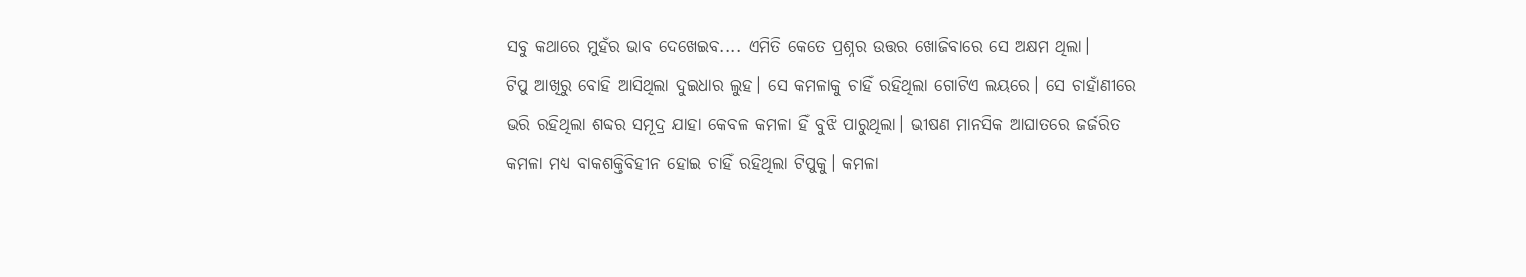ସବୁ କଥାରେ ମୁହଁର ଭାବ ଦେଖେଇବ.... ଏମିତି କେତେ ପ୍ରଶ୍ନର ଉତ୍ତର ଖୋଜିବାରେ ସେ ଅକ୍ଷମ ଥିଲା।
ଟିପୁ ଆଖିରୁ ବୋହି ଆସିଥିଲା ଦୁଇଧାର ଲୁହ। ସେ କମଳାକୁ ଚାହିଁ ରହିଥିଲା ଗୋଟିଏ ଲୟରେ। ସେ ଚାହାଁଣୀରେ ଭରି ରହିଥିଲା ଶବ୍ଦର ସମୂଦ୍ର ଯାହା କେବଳ କମଳା ହିଁ ବୁଝି ପାରୁଥିଲା। ଭୀଷଣ ମାନସିକ ଆଘାତରେ ଜର୍ଜରିତ କମଳା ମଧ୍ଯ ବାକଶକ୍ତିବିହୀନ ହୋଇ ଚାହିଁ ରହିଥିଲା ଟିପୁକୁ। କମଳା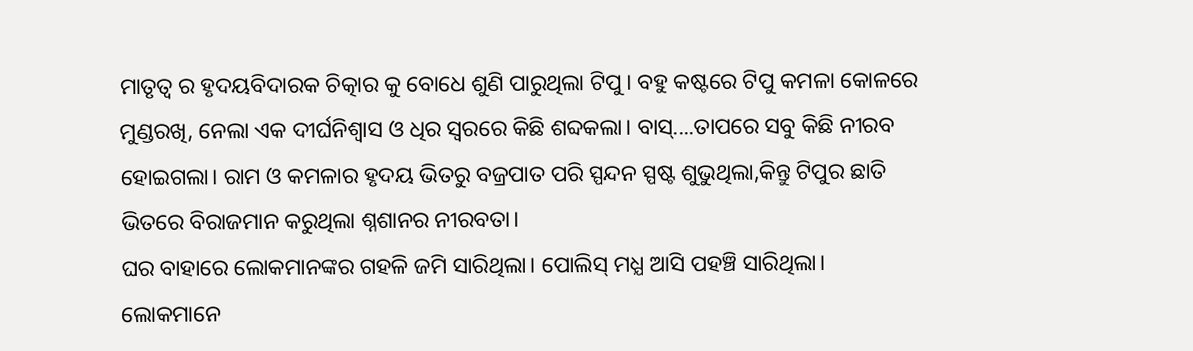ମାତୃତ୍ବ ର ହୃଦୟବିଦାରକ ଚିତ୍କାର କୁ ବୋଧେ ଶୁଣି ପାରୁଥିଲା ଟିପୁ। ବହୁ କଷ୍ଟରେ ଟିପୁ କମଳା କୋଳରେ ମୁଣ୍ଡରଖି, ନେଲା ଏକ ଦୀର୍ଘନିଶ୍ବାସ ଓ ଧିର ସ୍ବରରେ କିଛି ଶବ୍ଦକଲା। ବାସ୍....ତାପରେ ସବୁ କିଛି ନୀରବ ହୋଇଗଲା। ରାମ ଓ କମଳାର ହୃଦୟ ଭିତରୁ ବଜ୍ରପାତ ପରି ସ୍ପନ୍ଦନ ସ୍ପଷ୍ଟ ଶୁଭୁଥିଲା,କିନ୍ତୁ ଟିପୁର ଛାତି ଭିତରେ ବିରାଜମାନ କରୁଥିଲା ଶ୍ନଶାନର ନୀରବତା।
ଘର ବାହାରେ ଲୋକମାନଙ୍କର ଗହଳି ଜମି ସାରିଥିଲା। ପୋଲିସ୍ ମଧ୍ଯ ଆସି ପହଞ୍ଚି ସାରିଥିଲା। ଲୋକମାନେ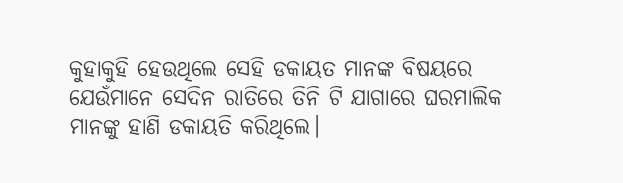କୁହାକୁହି ହେଉଥିଲେ ସେହି ଡକାୟତ ମାନଙ୍କ ବିଷୟରେ ଯେଉଁମାନେ ସେଦିନ ରାତିରେ ତିନି ଟି ଯାଗାରେ ଘରମାଲିକ ମାନଙ୍କୁ ହାଣି ଡକାୟତି କରିଥିଲେ।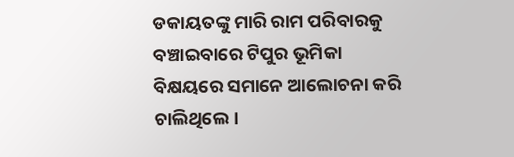ଡକାୟତଙ୍କୁ ମାରି ରାମ ପରିବାରକୁ ବଞ୍ଚାଇବାରେ ଟିପୁର ଭୂମିକା ବିକ୍ଷୟରେ ସମାନେ ଆଲୋଚନା କରି ଚାଲିଥିଲେ।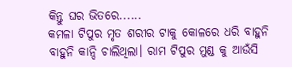କିନ୍ତୁ ଘର ଭିତରେ......
କମଳା ଟିପୁର ମୃତ ଶରୀର ଟାକୁ କୋଳରେ ଧରି ବାହୁନି ବାହୁନି କାନ୍ଦି ଚାଲିଥିଲା। ରାମ ଟିପୁର ମୁଣ୍ଡ କୁ ଆଉଁସି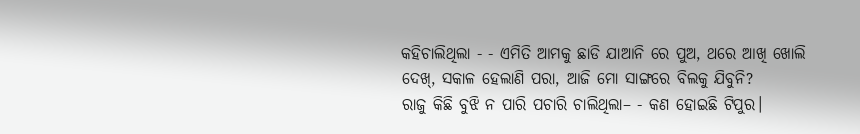କହିଚାଲିଥିଲା - - ଏମିତି ଆମକୁ ଛାଡି ଯାଆନି ରେ ପୁଅ, ଥରେ ଆଖି ଖୋଲି ଦେଖ୍, ସକାଳ ହେଲାଣି ପରା, ଆଜି ମୋ ସାଙ୍ଗରେ ବିଲକୁ ଯିବୁନି?
ରାଜୁ କିଛି ବୁଝି ନ ପାରି ପଚାରି ଚାଲିଥିଲା– - କଣ ହୋଇଛି ଟିପୁର।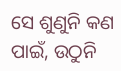ସେ ଶୁଣୁନି କଣ ପାଇଁ, ଉଠୁନି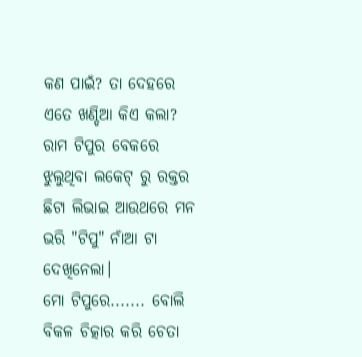କଣ ପାଇଁ? ତା ଦେହରେ ଏତେ ଖଣ୍ଡିଆ କିଏ କଲା?
ରାମ ଟିପୁର ବେକରେ ଝୁଲୁଥିବା ଲକେଟ୍ ରୁ ରକ୍ତର ଛିଟା ଲିଭାଇ ଆଉଥରେ ମନ ଭରି "ଟିପୁ" ନାଁଆ ଟା ଦେଖିନେଲା।
ମୋ ଟିପୁରେ....... ବୋଲି ବିକଳ ଚିତ୍କାର କରି ଚେତା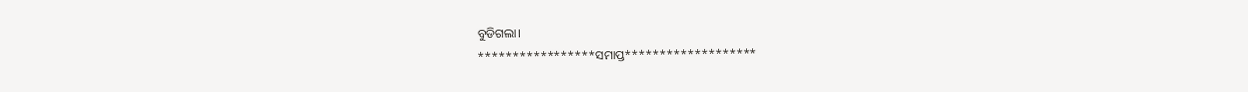ବୁଡିଗଲା।
*****************ସମାପ୍ତ*******************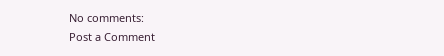No comments:
Post a Comment